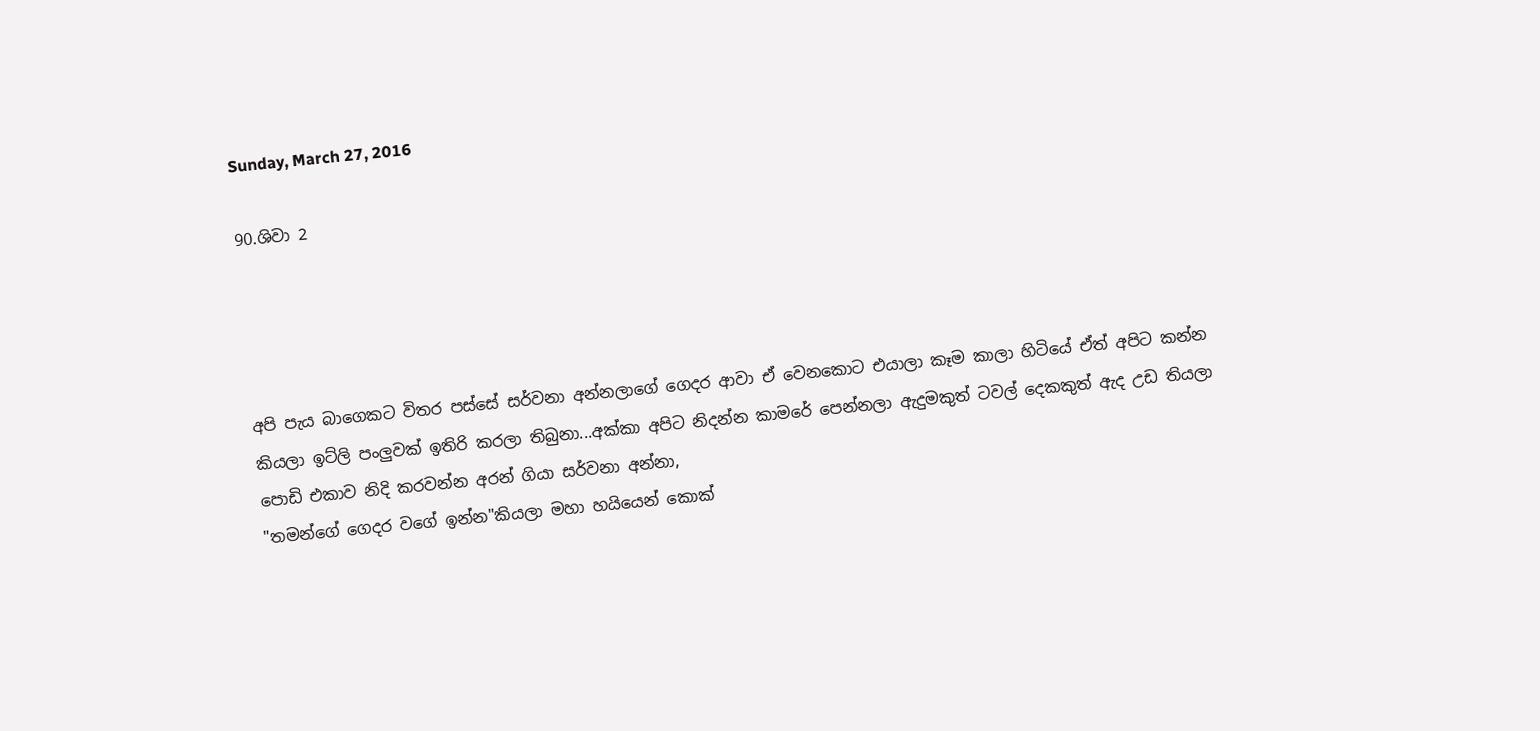Sunday, March 27, 2016

90.ශිවා 2




අපි පැය බාගෙකට විතර පස්සේ සර්වනා අන්නලාගේ ගෙදර ආවා ඒ වෙනකොට එයාලා කෑම කාලා හිටියේ ඒත් අපිට කන්න කියලා ඉට්ලි පංලුවක් ඉතිරි කරලා තිබුනා...අක්කා අපිට නිදන්න කාමරේ පෙන්නලා ඇදුමකුත් ටවල් දෙකකුත් ඇද උඩ තියලා පොඩි එකාව නිදි කරවන්න අරන් ගියා සර්වනා අන්නා,
"තමන්ගේ ගෙදර වගේ ඉන්න"කියලා මහා හයියෙන් කොක්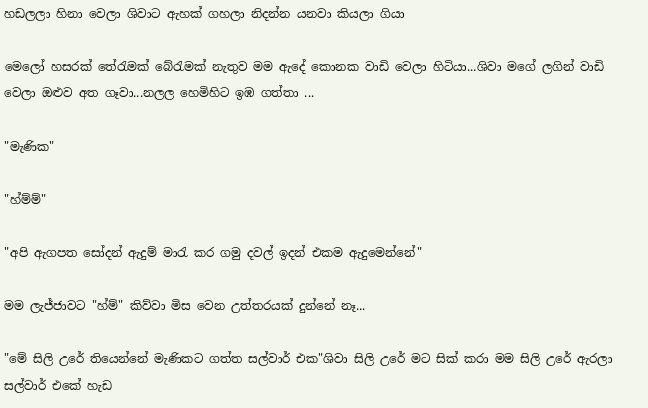හඩලලා හිනා වෙලා ශිවාට ඇහක් ගහලා නිදන්න යනවා කියලා ගියා

මෙලෝ හසරක් තේරැමක් බේරැමක් නැතුව මම ඇදේ කොනක වාඩි වෙලා හිටියා...ශිවා මගේ ලගින් වාඩි වෙලා ඔළුව අත ගෑවා...නලල හෙමිහිට ඉඹ ගත්තා ...

"මැණික"

"හ්ම්ම්"

"අපි ඇගපත සෝදන් ඇදුම් මාරැ කර ගමු දවල් ඉදන් එකම ඇදුමෙන්නේ"

මම ලැජ්ජාවට "හ්ම්" කිව්වා මිස වෙන උත්තරයක් දුන්නේ නෑ...

"මේ සිලි උරේ තියෙන්නේ මැණිකට ගත්ත සල්වාර් එක"ශිවා සිලි උරේ මට සික් කරා මම සිලි උරේ ඇරලා සල්වාර් එකේ හැඩ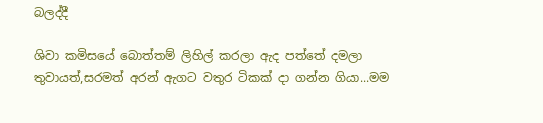බලද්දී

ශිවා කමිසයේ බොත්තම් ලිහිල් කරලා ඇද පත්තේ දමලා තුවායත්,සරමත් අරන් ඇගට වතුර ටිකක් දා ගන්න ගියා...මම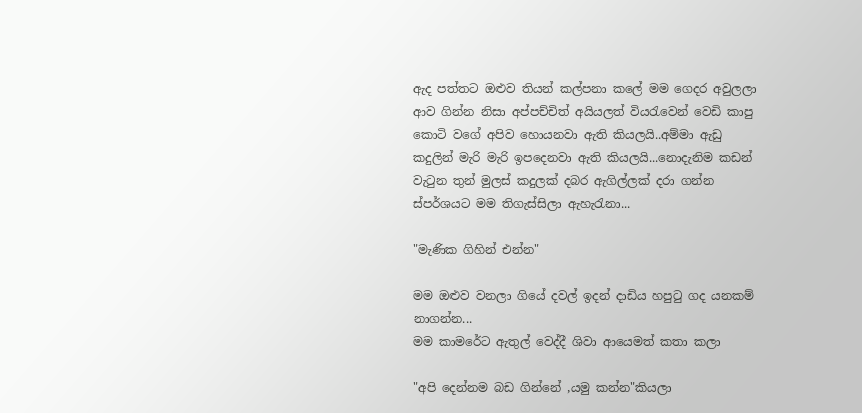ඇ‍ද පත්තට ඔළුව තියන් කල්පනා කලේ මම ගෙදර අවුලලා ආව ගින්න නිසා අප්පච්චිත් අයියලත් වියරැවෙන් වෙඩි කාපු කොටි වගේ අපිව හොයනවා ඇති කියලයි..අම්මා ඇඩු කදුලින් මැරි මැරි ඉපදෙනවා ඇති කියලයි...නොදැනිම කඩන් වැටුන තුන් මුලස් කදුලක් දබර ඇගිල්ලක් දරා ගන්න ස්පර්ශයට මම තිගැස්සිලා ඇහැරැනා...

"මැණික ගිහින් එන්න"

මම ඔළුව වනලා ගියේ දවල් ඉදන් දාඩිය හපුටු ගද යනකම් නාගන්න...
මම කාමරේට ඇතුල් වෙද්දී ශිවා ආයෙමත් කතා කලා

"අපි දෙන්නම බඩ ගින්නේ ,යමු කන්න"කියලා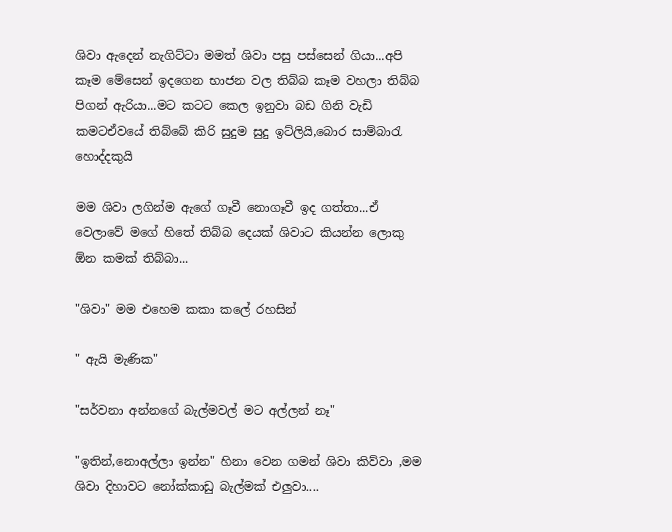ශිවා ඇදෙන් නැගිට්ටා මමත් ශිවා පසු පස්සෙන් ගියා...අපි කෑම මේසෙන් ඉදගෙන භාජන වල තිබ්බ කෑම වහලා තිබ්බ පිගන් ඇරියා...මට කටට කෙල ඉනුවා බඩ ගිනි වැඩි කමටඒවයේ තිබ්බේ කිරි සුදුම සුදු ඉට්ලියි,බොර සාම්බාරැ හොද්දකුයි

මම ශිවා ලගින්ම ඇගේ ගෑවී නොගෑවී ඉද ගත්තා...ඒ වෙලාවේ මගේ හිතේ තිබ්බ දෙයක් ශිවාට කියන්න ලොකු ඕන කමක් තිබ්බා...

"ශිවා" මම එහෙම කකා කලේ රහසින්

" ඇයි මැණික"

"සර්වනා අන්නගේ බැල්මවල් මට අල්ලන් නෑ"

"ඉතින්,නොඅල්ලා ඉන්න" හිනා වෙන ගමන් ශිවා කිව්වා ,මම ශිවා දිහාවට නෝක්කාඩු බැල්මක් එලුවා....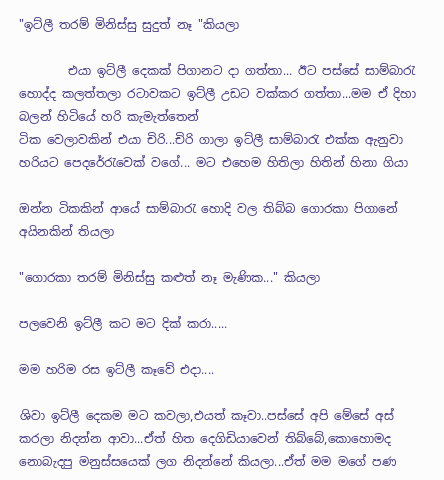"ඉට්ලී තරම් මිනිස්සු සුදුත් නෑ "කියලා

        එයා ඉට්ලී දෙකක් පිගානට දා ගත්තා... ඊට පස්සේ සාම්බාරැ හොද්ද කලත්තලා රටාවකට ඉට්ලී උඩට වක්කර ගත්තා...මම ඒ දිහා බලන් හිටියේ හරි කැමැත්තෙන්
ටික වෙලාවකින් එයා චිරි...චිරි ගාලා ඉට්ලී සාම්බාරැ එක්ක ඇනුවා හරියට පෙදරේරැවෙක් වගේ... මට එහෙම හිතිලා හිතින් හිනා ගියා

ඔන්න ටිකකින් ආයේ සාම්බාරැ හොදි වල තිබ්බ ගොරකා පිගානේ අයිනකින් තියලා

"ගොරකා තරම් මිනිස්සු කළුත් නෑ මැණික..." කියලා

පලවෙනි ඉට්ලී කට මට දික් කරා.....

මම හරිම රස ඉට්ලී කෑවේ එදා....

ශිවා ඉට්ලී දෙකම මට කවලා,එයත් කෑවා..පස්සේ අපි මේසේ අස් කරලා නිදන්න ආවා...ඒත් හිත දෙගිඩියාවෙන් තිබ්බේ,කොහොමද නොබැදපු මනුස්සයෙක් ලග නිදන්නේ කියලා...ඒත් මම මගේ පණ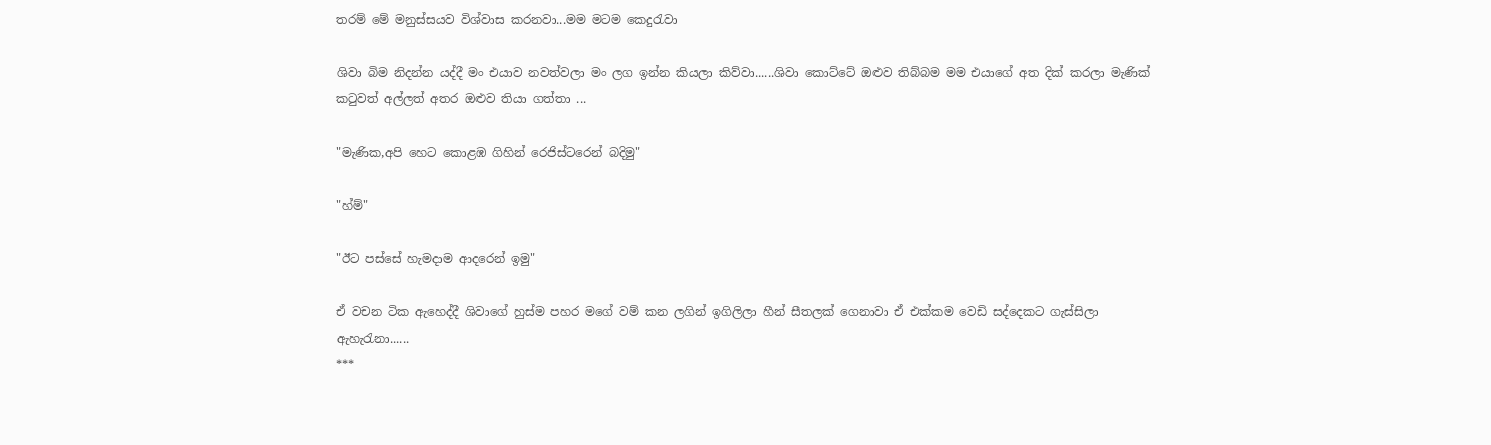තරම් මේ මනුස්සයව විශ්වාස කරනවා...මම මටම කෙදුරැවා

ශිවා බිම නිදන්න යද්දී මං එයාව නවත්වලා මං ලග ඉන්න කියලා කිව්වා......ශිවා කොට්ටේ ඔළුව තිබ්බම මම එයාගේ අත දික් කරලා මැණික් කටුවත් අල්ලත් අතර ඔළුව තියා ගත්තා ...

"මැණික,අපි හෙට කොළඹ ගිහින් රෙජිස්ටරෙන් බදිමු"

"හ්ම්"

"ඊට පස්සේ හැමදාම ආදරෙන් ඉමු"

ඒ වචන ටික ඇහෙද්දී ශිවාගේ හුස්ම පහර මගේ වම් කන ලගින් ඉගිලිලා හීන් සීතලක් ගෙනාවා ඒ එක්කම වෙඩි සද්දෙකට ගැස්සිලා ඇහැරැනා......
***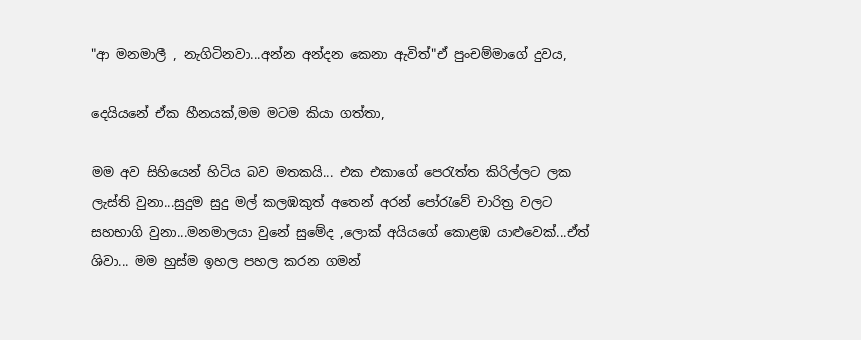"ආ මනමාලී , නැගිටිනවා...අන්න අන්දන කෙනා ඇවිත්"ඒ පුංචම්මාගේ දුවය,

දෙයියනේ ඒක හීනයක්,මම මටම කියා ගත්තා,

මම අව සිහියෙන් හිටිය බව මතකයි... එක එකාගේ පෙරැත්ත කිරිල්ලට ලක ලැස්ති වුනා...සුදුම සුදු මල් කලඹකුත් අතෙන් අරන් පෝරැවේ චාරිත්‍ර වලට සහභාගි වුනා...මනමාලයා වුනේ සුමේද ,ලොක් අයියගේ කොළඹ යාළුවෙක්...ඒත් ශිවා... මම හුස්ම ඉහල පහල කරන ගමන්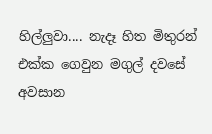හිල්ලුවා.... නැදෑ හිත මිතුරන් එක්ක ගෙවුන මගුල් දවසේ අවසාන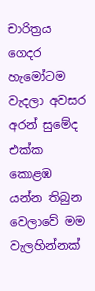චාරිත්‍රය ගෙදර හැමෝටම වැදලා අවසර අරන් සුමේද එක්ක කොළඹ යන්න තිබුන වෙලාවේ මම වැලහින්නක්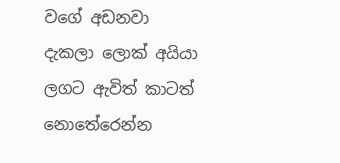වගේ අඩනවා දැකලා ලොක් අයියා ලගට ඇවිත් කාටත් නොතේරෙන්න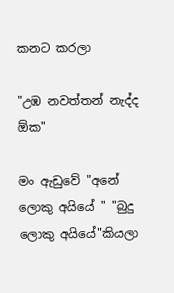කනට කරලා

"උඹ නවත්තන් නැද්ද ඕක"

මං ඇඩුවේ "අනේ ලොකු අයියේ " "බුදු ලොකු අයියේ"කියලා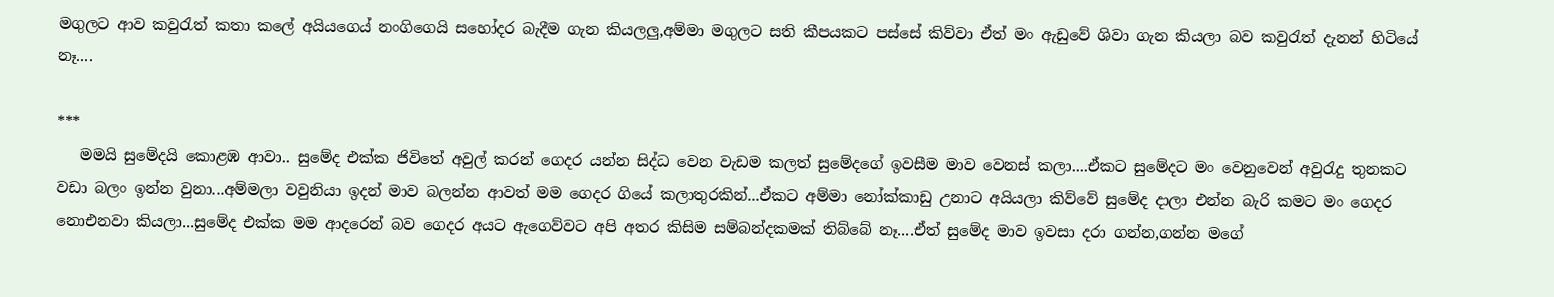මගුලට ආව කවුරැත් කතා ක‍ලේ අයියගෙය් නංගිගෙයි සහෝදර බැදීම ගැන කියලලු,අම්මා මගුලට සති කීපයකට පස්සේ කිව්වා ඒත් මං ඇඩුවේ ශිවා ගැන කියලා බව කවුරැත් දැනන් හිටියේ නෑ....

***
   මමයි සුමේදයි කොළඹ ආවා.. සුමේද එක්ක ජිවිතේ අවුල් කරන් ගෙදර යන්න සිද්ධ වෙන වැඩම කලත් සුමේදගේ ඉවසීම මාව වෙනස් කලා....ඒකට සුමේදට මං වෙනුවෙන් අවුරැදු තුනකට වඩා බලං ඉන්න වුනා...අම්මලා වවුනියා ඉදන් මාව බලන්න ආවත් මම ගෙදර ගියේ කලාතුරකින්...ඒකට අම්මා නෝක්කාඩු උනාට අයියලා කිව්වේ සුමේද දාලා එන්න බැරි කමට මං ගෙදර නොඑනවා කියලා...සුමේද එක්ක මම ආදරෙන් බව ගෙදර අයට ඇගෙව්වට අපි අතර කිසිම සම්බන්දකමක් තිබ්බේ නෑ....ඒත් සුමේද මාව ඉවසා දරා ගන්න,ගන්න මගේ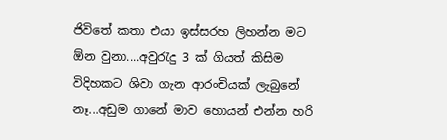ජිවිතේ කතා එයා ඉස්සරහ ලිහන්න මට ඕන වුනා....අවුරැදු 3 ක් ගියත් කිසිම විදිහකට ශිවා ගැන ආරංචියක් ලැබුනේ නෑ...අඩුම ගානේ මාව හොයන් එන්න හරි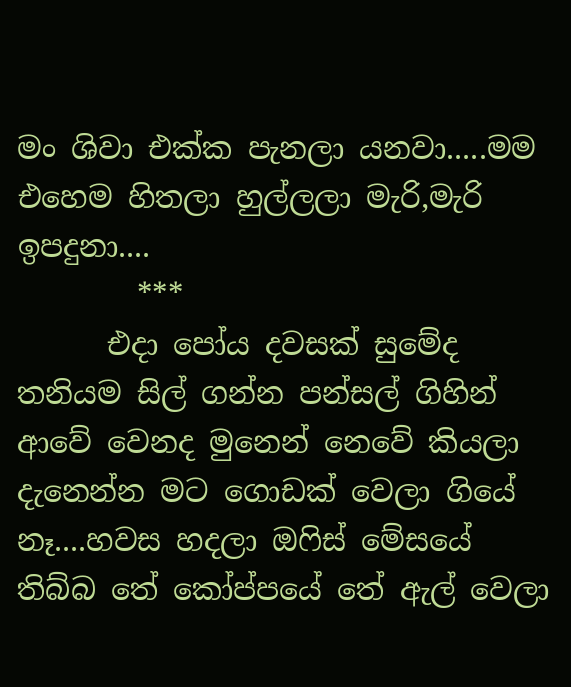මං ශිවා එක්ක පැනලා යනවා.....මම එහෙම හිතලා හුල්ලලා මැරි,මැරි ඉපදුනා....
        ***
      එදා පෝය දවසක් සුමේද තනියම සිල් ගන්න පන්සල් ගිහින් ආවේ වෙනද මුනෙන් නෙවේ කියලා දැනෙන්න මට ගොඩක් වෙලා ගියේ නෑ....හවස හදලා ඔෆිස් මේසයේ තිබ්බ තේ කෝප්පයේ තේ ඇල් වෙලා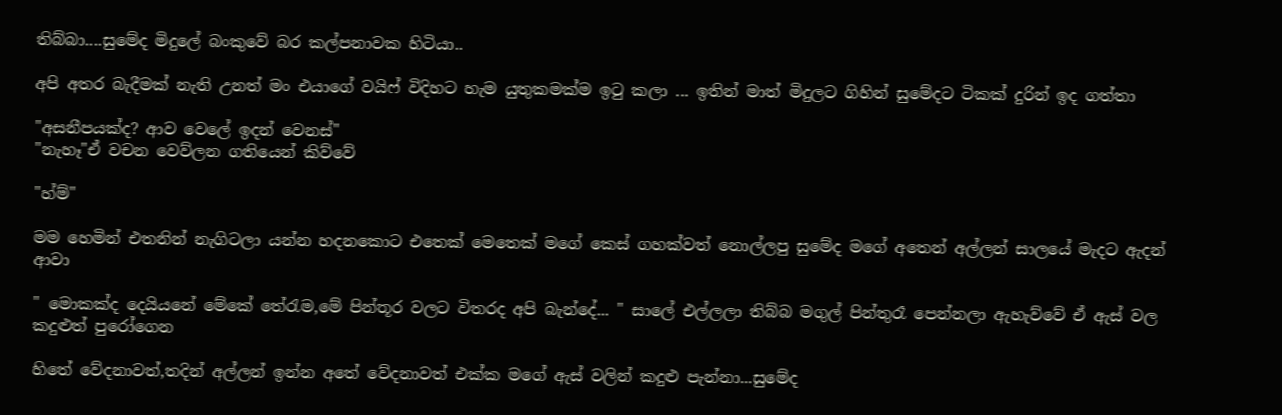තිබ්බා....සුමේද මිදුලේ බංකුවේ බර කල්පනාවක හිටියා..

අපි අතර බැදීමක් නැති උනත් මං එයාගේ වයිෆ් විදිහට හැම යුතුකමක්ම ඉටු කලා ... ඉතින් මාත් මිදුලට ගිහින් සුමේදට ටිකක් දුරින් ඉද ගත්තා

"අසනීපයක්ද? ආව වෙලේ ඉදන් වෙනස්"
"නැහෑ"ඒ වචන වෙව්ලන ගතියෙන් කිව්වේ

"හ්ම්"

මම හෙමින් එතනින් නැගිටලා යන්න හදනකොට එතෙක් මෙතෙක් මගේ කෙස් ගහක්වත් නොල්ලපු සුමේද මගේ අතෙන් අල්ලන් සාලයේ මැදට ඇදන් ආවා

" මොකක්ද දෙයියනේ මේකේ තේරැම,මේ පින්තූර වලට විතරද අපි බැන්දේ... " සාලේ එල්ලලා තිබ්බ මගුල් පින්තුරෑ පෙන්නලා ඇහැව්වේ ඒ ඇස් වල කදුළුත් පුරෝගෙන

හිතේ වේදනාවත්,තදින් අල්ලන් ඉන්න අතේ වේදනාවත් එක්ක මගේ ඇස් වලින් කදුළු පැන්නා...සුමේද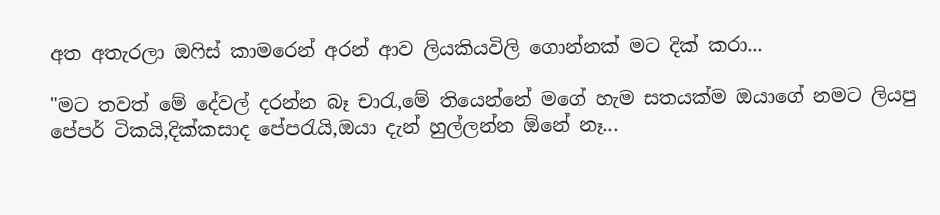අත අතැරලා ඔෆිස් කාමරෙන් අරන් ආව ලියකියවිලි ගොන්නක් මට දික් කරා...

"මට තවත් මේ දේවල් දරන්න බෑ චාරැ,මේ තියෙන්නේ මගේ හැම සතයක්ම ඔයාගේ නමට ලියපු පේපර් ටිකයි,දික්කසාද පේපරැයි,ඔයා දැන් හුල්ලන්න ඕනේ නෑ...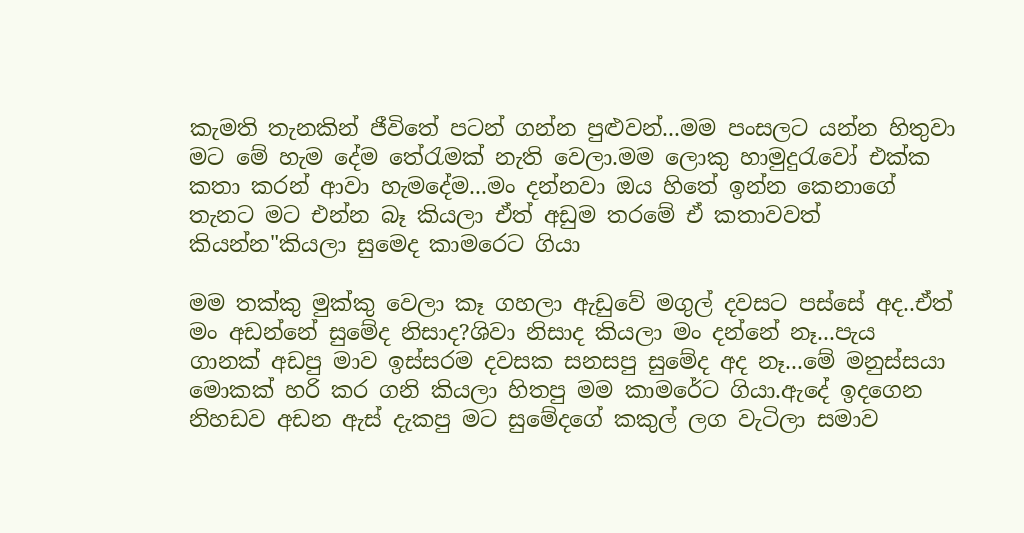කැමති තැනකින් ජීවිතේ පටන් ගන්න පුළුවන්...මම පංසලට යන්න හිතුවා මට මේ හැම දේම තේරැමක් නැති වෙලා.මම ලොකු හාමුදුරැවෝ එක්ක කතා කරන් ආවා හැමදේම...මං දන්නවා ඔය හිතේ ඉන්න කෙනාගේ තැනට මට එන්න බෑ කියලා ඒත් අඩුම තරමේ ඒ කතාවවත් කියන්න"කියලා සුමෙද කාමරෙට ගියා

මම තක්කු මුක්කු වෙලා කෑ ගහලා ඇඩුවේ මගුල් දවසට පස්සේ අද..ඒත් මං අඩන්නේ සුමේද නිසාද?ශිවා නිසාද කියලා මං දන්නේ නෑ...පැය ගානක් අඩපු මාව ඉස්සරම දවසක සනසපු සුමේද අද නෑ...මේ මනුස්සයා මොකක් හරි කර ගනි කියලා හිතපු මම කාමරේට ගියා.ඇදේ ඉදගෙන නිහඩව අඩන ඇස් දැකපු මට සුමේදගේ කකුල් ලග වැටිලා සමාව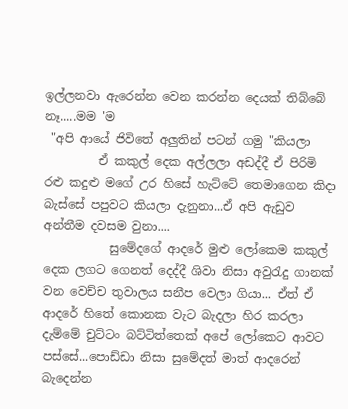ඉල්ලනවා ඇරෙන්න වෙන කරන්න දෙයක් තිබ්බේ නෑ.....මම 'ම
 "අපි ආයේ ජිවිතේ අලුතින් පටන් ගමු "කියලා
         ඒ කකුල් දෙක අල්ලලා අඩද්දී ඒ පිරිමි රළු කදුළු මගේ උර හිසේ හැට්ටේ තෙමාගෙන කිදා බැ‍ස්සේ පපුවට කියලා දැනුනා...ඒ අපි ඇඩුව අන්තීම දවසම වුනා....
           සුමේදගේ ආදරේ මුළු ලෝකෙම කකුල් දෙක ලගට ගෙනත් දෙද්දී ශිවා නිසා අවුරැදු ගානක් වන වෙච්ච තුවාලය සනීප වෙලා ගියා... ඒත් ඒ ආදරේ හිතේ කොනක වැට බැදලා හිර කරලා දැම්මේ චුට්ටං බට්ටිත්තෙක් අපේ ලෝකෙට ආවට පස්සේ...පොඩ්ඩා නිසා සුමේදත් මාත් ආදරෙන් බැදෙන්න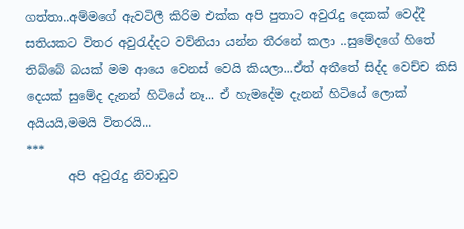ගත්තා..අම්මගේ ඇවටිලී කිරිම එක්ක අපි පුතාට අවුරැදු දෙකක් වෙද්දී සතියකට විතර අවුරැද්දට වව්නියා යන්න තීරනේ කලා ..සුමේදගේ හිතේ තිබ්බේ බයක් මම ආයෙ වෙනස් වෙයි කියලා...ඒත් අතීතේ සිද්ද වෙච්ච කිසි දෙයක් සුමේද දැනන් හිටියේ නෑ... ඒ හැමදේම දැනන් හිටියේ ලොක් අයියයි,මමයි විතරයි...
***
       අපි අවුරැදු නිවාඩුව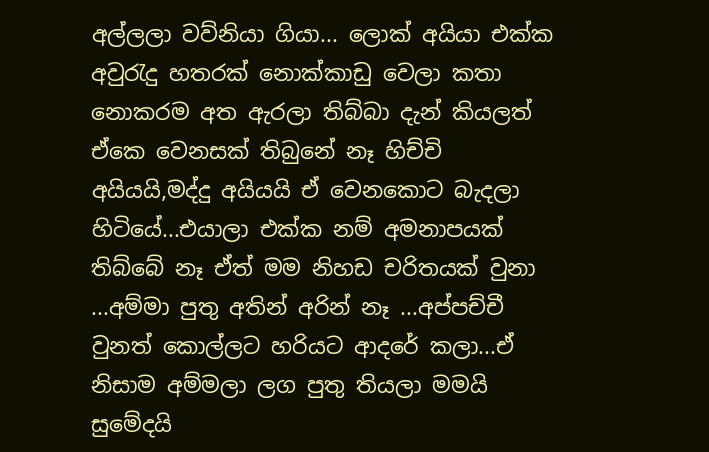අල්ලලා වව්නියා ගියා... ලොක් අයියා එක්ක අවුරැදු හතරක් නොක්කාඩු වෙලා කතා නොකරම අත ඇරලා තිබ්බා දැන් කියලත් ඒකෙ වෙනසක් තිබුනේ නෑ හිච්චි අයියයි,මද්දු අයියයි ඒ වෙනකොට බැදලා හිටියේ...එයාලා එක්ක නම් අමනාපයක් තිබ්බේ නෑ ඒත් මම නිහඩ චරිතයක් වුනා ...අම්මා පුතු අතින් අරින් නෑ ...අප්පච්චී වුනත් කොල්ලට හරියට ආදරේ කලා...ඒ නිසාම අම්මලා ලග පුතු තියලා මමයි සුමේදයි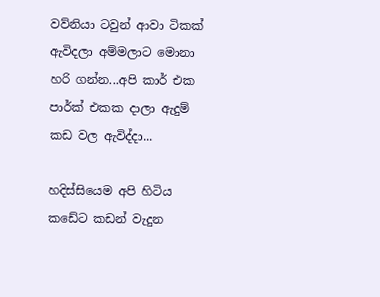වව්නියා ටවුන් ආවා ටිකක් ඇවිදලා අම්මලාට මොනා හරි ගන්න...අපි කාර් එක පාර්ක් එකක දාලා ඇදුම් කඩ වල ඇවිද්දා...

හදිස්සියෙම අපි හිටිය කඩේට කඩන් වැදුන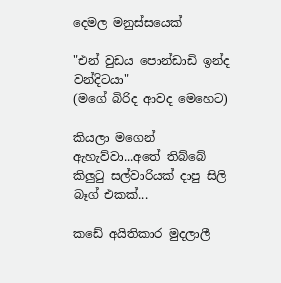දෙමල මනුස්සයෙක්

"එන් වුඩය පොන්ඩාඩි ඉන්ද වන්දිටයා"
(මගේ බිරිද ආවද මෙහෙට)

කියලා මගෙන් ඇහැව්වා...අතේ තිබ්බේ කිලුටු සල්වාරියක් දාපු සිලි බෑග් එකක්...

කඩේ අයිතිකාර මුදලාලී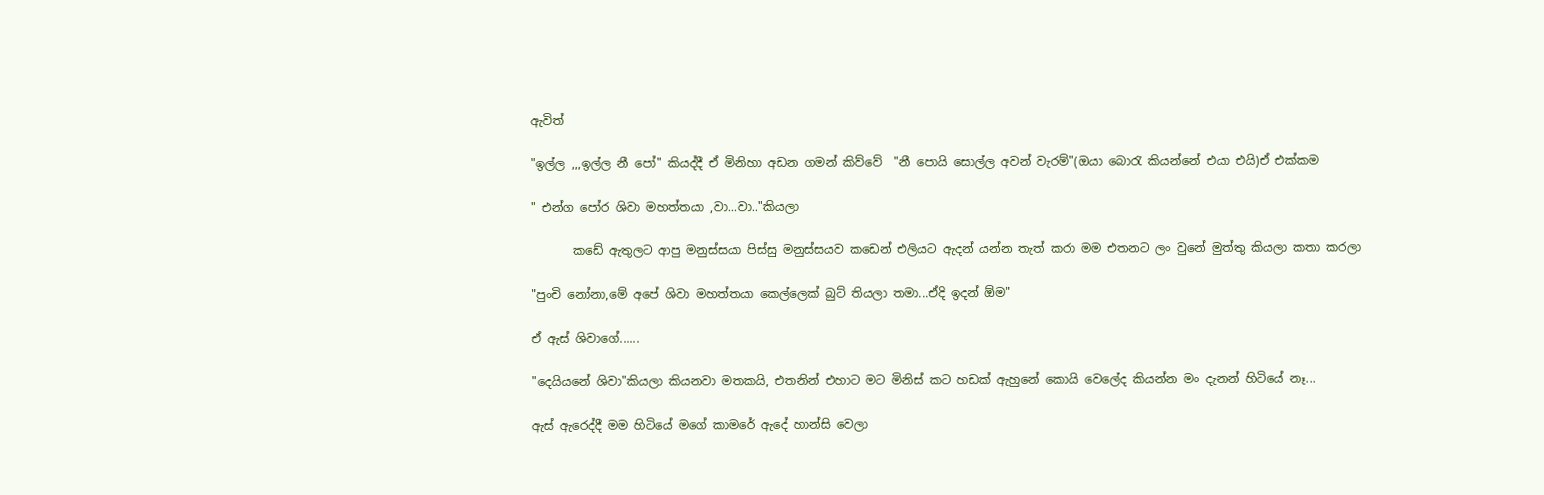ඇවිත්

"ඉල්ල ,,,ඉල්ල නී පෝ" කියද්දී ඒ මිනිහා අඩන ගමන් කිව්වේ  "නී පොයි සොල්ල අවන් වැරම්"(ඔයා බොරැ කියන්නේ එයා එයි)ඒ එක්කම

" එන්ග පෝර ශිවා මහත්තයා ,වා...වා.."කියලා

       කඩේ ඇතුලට ආපු මනුස්සයා පිස්සු මනුස්සයව කඩෙන් එලියට ඇදන් යන්න තැත් කරා මම එතනට ලං වුනේ මුත්තු කියලා කතා කරලා

"පුංචි නෝනා,මේ අපේ ශිවා මහත්තයා කෙල්ලෙක් බුට් තියලා තමා...ඒදි ඉදන් ඕම"

ඒ ඇස් ශිවාගේ......

"දෙයියනේ ශිවා"කියලා කියනවා මතකයි, එතනින් එහාට මට මිනිස් කට හඩක් ඇහුනේ කොයි වෙලේද කියන්න මං දැනන් හිටියේ නෑ...

ඇස් ඇරෙද්දී මම හිටියේ මගේ කාමරේ ඇදේ හාන්සි වෙලා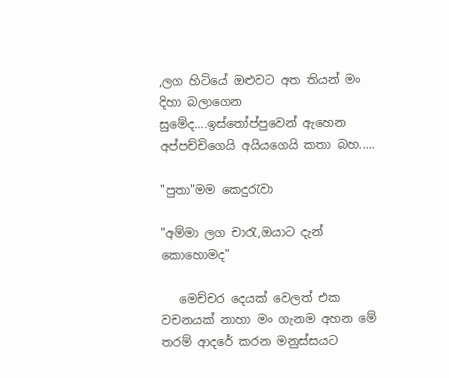,ලග හිටියේ ඔළුවට අත තියන් මං දිහා බලාගෙන සුමේද....ඉස්තෝප්පුවෙන් ඇහෙන අප්පච්චිගෙයි අයියගෙයි කතා බහ.....

"පුතා"මම කෙදුරැවා

"අම්මා ලග චාරැ,ඔයාට දැන් කොහොමද"

   මෙච්චර දෙයක් වෙලත් එක වචනයක් නාහා මං ගැනම අහන මේ තරම් ආදරේ කරන මනුස්සයට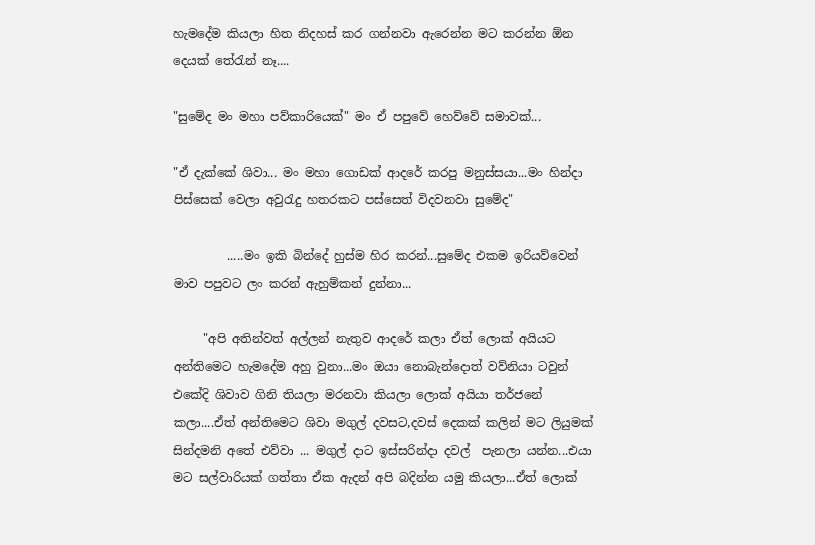හැමදේම කියලා හිත නිදහස් කර ගන්නවා ඇරෙන්න මට කරන්න ඕන දෙයක් තේරැන් නෑ....

"සුමේද මං මහා පව්කාරියෙක්" මං ඒ පපුවේ හෙව්වේ සමාවක්...

"ඒ දැක්කේ ශිවා... මං මහා ගොඩක් ආදරේ කරපු මනුස්සයා...මං හින්දා පිස්සෙක් වෙලා අවුරැදු හතරකට පස්සෙත් විදවනවා සුමේද"

         .....මං ඉකි බින්දේ හුස්ම හිර කරන්...සුමේද එකම ඉරියව්වෙන් මාව පපුවට ලං කරන් ඇහුම්කන් දුන්නා...

     "අපි අතින්වත් අල්ලන් නැතුව ආදරේ කලා ඒත් ලොක් අයියට අන්තිමෙට හැමදේම අහු වුනා...මං ඔයා නොබැන්දොත් වව්නියා ටවුන් එකේදි ශිවාව ගිනි තියලා මරනවා කියලා ලොක් අයියා තර්ජනේ කලා....ඒත් අන්තිමෙට ශිවා මගුල් දවසට,දවස් දෙකක් කලින් මට ලියුමක් සින්දමනි අතේ එව්වා ... මගුල් දාට ඉස්සරින්දා දවල්  පැනලා යන්න...එයා මට සල්වාරියක් ගත්තා ඒක ඇදන් අපි බදින්න යමු කියලා...ඒත් ලොක්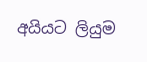අයියට ලියුම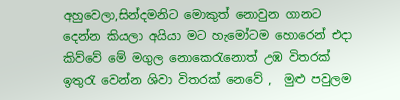අහුවෙලා,සින්දමනිට මොකුත් නොවුන ගානට දෙන්න කියලා අයියා මට හැමෝටම හොරෙන් එදා කිව්වේ මේ මගුල නොකෙරැනොත් උඹ විතරක් ඉතුරැ වෙන්න ශිවා විතරක් නෙවේ ,  මුළු පවුලම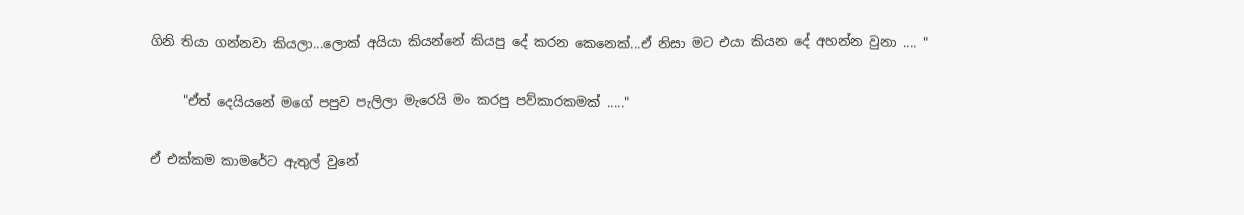ගිනි තියා ගන්නවා කියලා...ලොක් අයියා කියන්නේ කියපු දේ කරන කෙනෙක්...ඒ නිසා මට එයා කියන දේ අහන්න වුනා .... "

     "ඒත් දෙයියනේ මගේ පපුව පැලිලා මැරෙයි මං කරපු පව්කාරකමක් ....."

ඒ එක්කම කාමරේට ඇතුල් වුනේ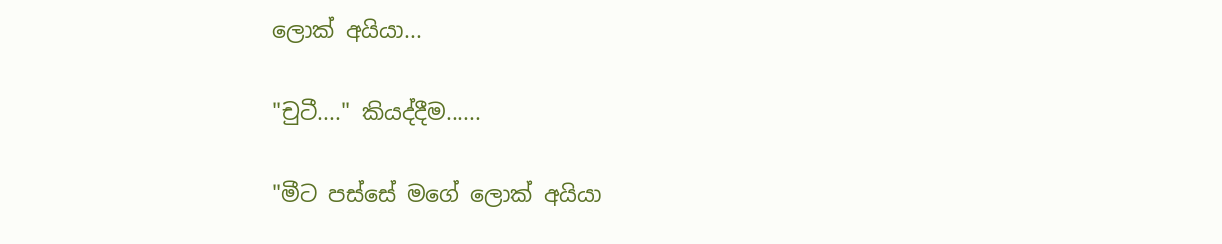ලොක් අයියා...

"චුටී...." කියද්දීම......

"මීට පස්සේ මගේ ලොක් අයියා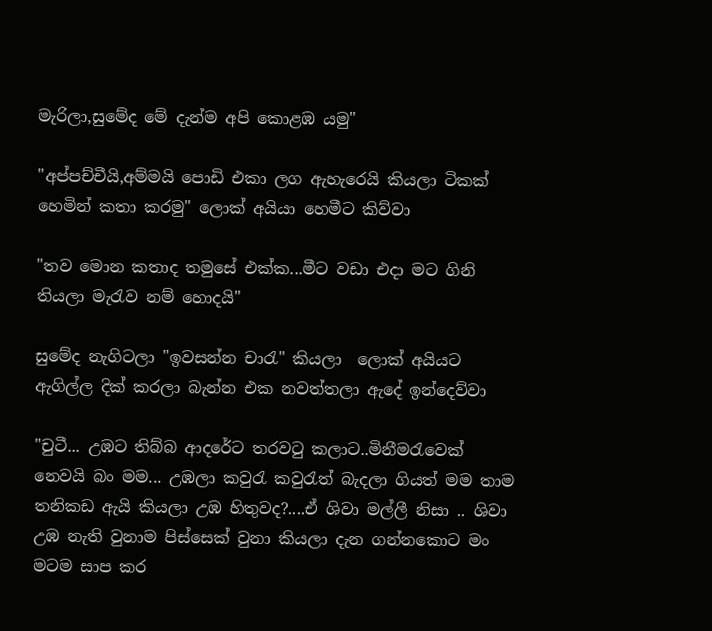මැරිලා,සුමේද මේ දැන්ම අපි කොළඹ යමු"

"අප්පච්චීයි,අම්මයි පොඩි එකා ලග ඇහැරෙයි කියලා ටිකක් හෙමින් කතා කරමු" ලොක් අයියා හෙමීට කිව්වා

"තව මොන කතාද තමුසේ එක්ක...මීට වඩා එදා මට ගිනි තියලා මැරැව නම් හොදයි"

සුමේද නැගිටලා "ඉවසන්න චාරැ" කියලා  ලොක් අයියට ඇගිල්ල දික් කරලා බැන්න එක නවත්තලා ඇදේ ඉන්දෙව්වා

"චුටී... උඹට තිබ්බ ආදරේට තරවටු කලාට..මිනීමරැවෙක් නෙවයි බං මම... උඹලා කවුරැ කවුරැත් බැදලා ගියත් මම තාම තනිකඩ ඇයි කියලා උඹ හිතුවද?....ඒ ශිවා මල්ලී නිසා .. ශිවා උඹ නැති වුනාම පිස්සෙක් වුනා කියලා දැන ගන්නකොට මං මටම සාප කර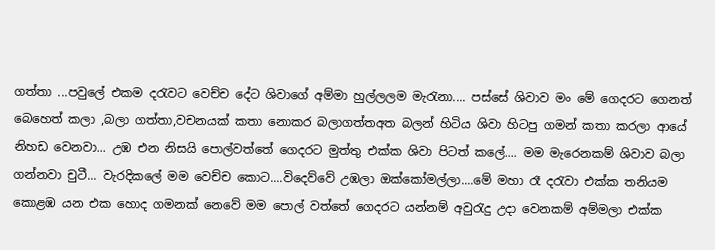ගත්තා ...පවුලේ එකම දරැවට වෙච්ච දේට ශිවාගේ අම්මා හුල්ලලම මැරැනා.... පස්සේ ශිවාව මං මේ ගෙදරට ගෙනත් බෙහෙත් කලා ,බලා ගත්තා,වචනයක් කතා නොකර බලාගත්තඅත බලන් හිටිය ශිවා හිටපු ගමන් කතා කරලා ආයේ නිහඩ වෙනවා... උඹ එන නිසයි පොල්වත්තේ ගෙදරට මුත්තු එක්ක ශිවා පිටත් කලේ.... මම මැරෙනකම් ශිවාව බලා ගන්නවා චුටී... වැරදිකලේ මම වෙච්ච කොට....විදෙව්වේ උඹලා ඔක්කෝමල්ලා....මේ මහා රෑ දරැවා එක්ක තනියම කොළඹ යන එක හොද ගමනක් නෙවේ මම පොල් වත්තේ ගෙදරට යන්නම් අවුරැදු උද‍ා වෙනකම් අම්මලා එක්ක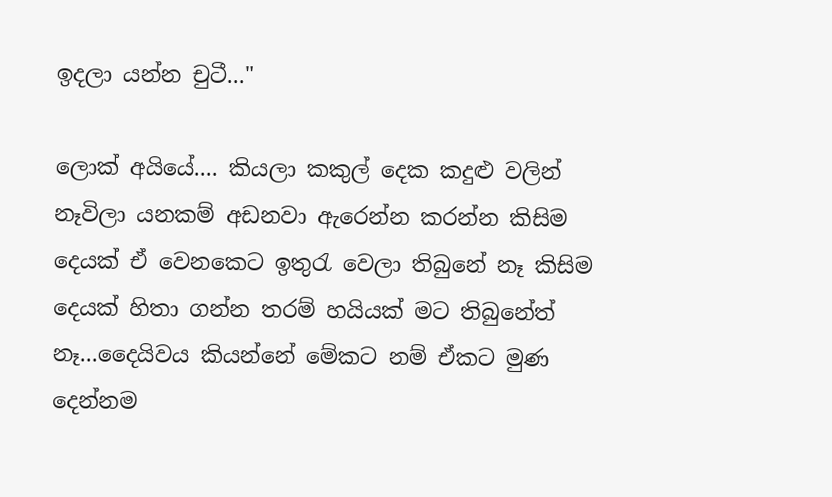ඉදලා යන්න චුටී..."

ලොක් අයියේ.... කියලා කකුල් දෙක කදුළු වලින් නෑවිලා යනකම් අඩනවා ඇරෙන්න කරන්න කිසිම දෙයක් ඒ වෙනකෙට ඉතුරැ වෙලා තිබුනේ නෑ කිසිම දෙයක් හිතා ගන්න තරම් හයියක් මට තිබුනේත් නෑ...දෛයිවය කියන්නේ මේකට නම් ඒකට මුණ දෙන්නම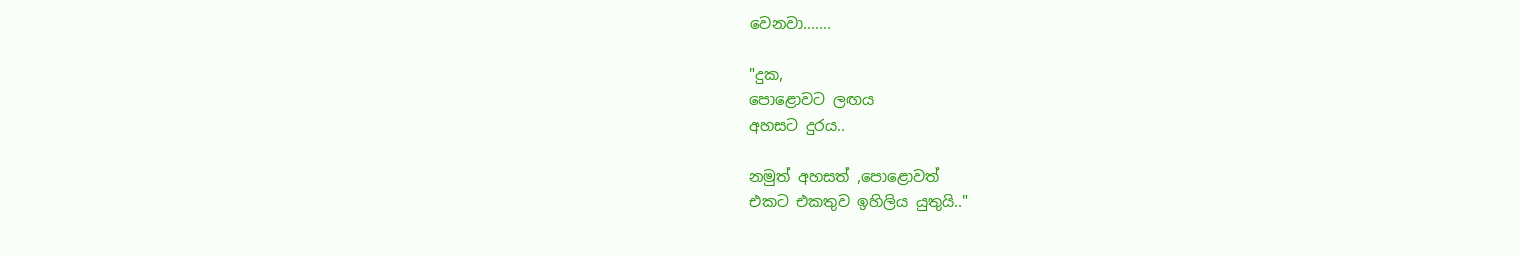වෙනවා.......

"දුක,
පොළොවට ලඟය
අහසට දුරය..

නමුත් අහසත් ,පොළොවත්
එකට එකතුව ඉහිලිය යුතුයි.."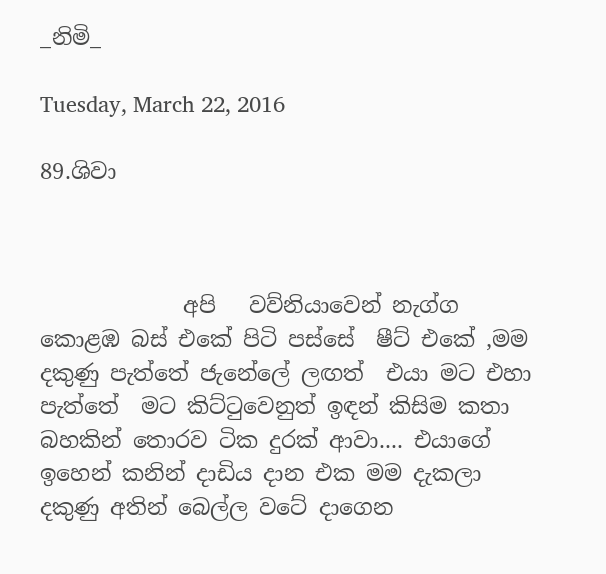_නිමි_

Tuesday, March 22, 2016

89.ශිවා



             අපි   වව්නියාවෙන් නැග්ග කොළඹ බස් එකේ පිටි පස්සේ  ෂීට් එකේ ,මම දකුණු පැත්තේ ජැනේලේ ලඟත්  එයා මට එහා පැත්තේ  මට කිට්ටුවෙනුත් ඉඳන් කිසිම කතා බහකින් තොරව ටික දුරක් ආවා.... එයාගේ ඉහෙන් කනින් දාඩිය දාන එක මම දැකලා දකුණු අතින් බෙල්ල වටේ දාගෙන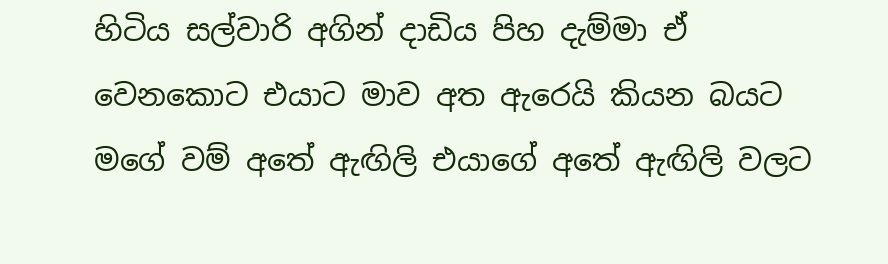හිටිය සල්වාරි අගින් දාඩිය පිහ දැම්මා ඒ වෙනකොට එයාට මාව අත ඇරෙයි කියන බයට  මගේ වම් අතේ ඇඟිලි එයාගේ අතේ ඇඟිලි වලට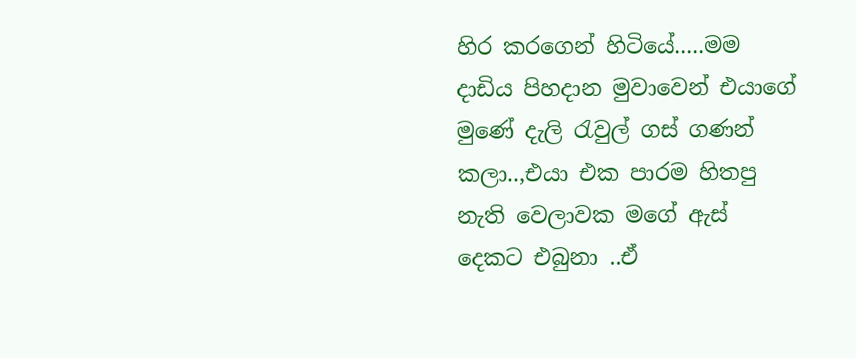හිර කරගෙන් හිටියේ.....මම දාඩිය පිහදාන මුවාවෙන් එයාගේ මුණේ දැලි රැවුල් ගස් ගණන් කලා..,එයා එක පාරම හිතපු නැති වෙලාවක මගේ ඇස් දෙකට එබුනා ..ඒ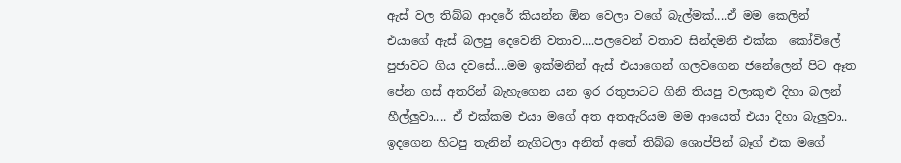ඇස් වල තිබ්බ ආදරේ කියන්න ඕන වෙලා වගේ බැල්මක්....ඒ මම කෙලින් එයාගේ ඇස් බලපු දෙවෙනි වතාව....පලවෙන් වතාව සින්දමනි එක්ක  කෝවිලේ පුජාවට ගිය දවසේ....මම ඉක්මනින් ඇස් එයාගෙන් ගලවගෙන ජනේලෙන් පිට ඈත පේන ගස් අතරින් බැහැගෙන යන ඉර රතුපාටට ගිනි තියපු වලාකුළු දිහා බලන් හීල්ලුවා.... ඒ එක්කම එයා මගේ අත අතඇරියම මම ආයෙත් එයා දිහා බැලුවා.. ඉදගෙන හිටපු තැනින් නැගිටලා අනිත් අතේ තිබ්බ ශොප්පින් බෑග් එක මගේ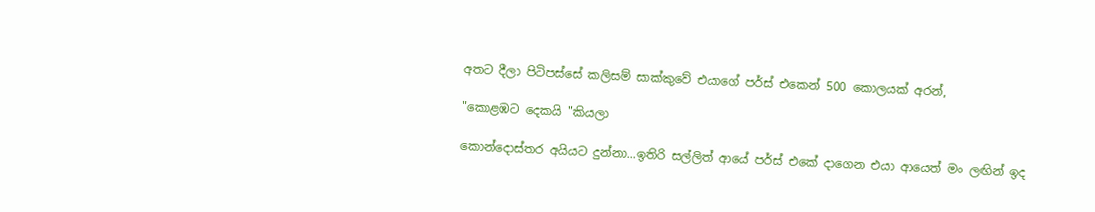අතට දීලා පිටිපස්සේ කලිසම් සාක්කුවේ එයාගේ පර්ස් එකෙන් 500 කොලයක් අරන්,

"කොළඹට දෙකයි "කියලා

කොන්දොස්තර අයියට දුන්නා...ඉතිරි සල්ලිත් ආයේ පර්ස් එකේ දාගෙන එයා ආයෙත් මං ලඟින් ඉද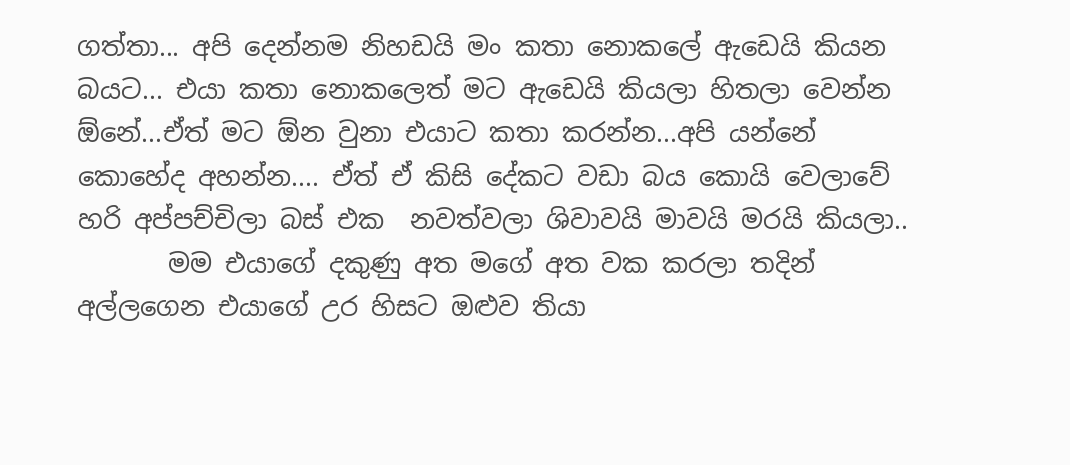ගත්තා... අපි දෙන්නම නිහඩයි මං කතා නොකලේ ඇඩෙයි කියන බයට... එයා කතා නොකලෙත් මට ඇඩෙයි කියලා හිතලා වෙන්න ඕනේ...ඒත් මට ඕන වුනා එයාට කතා කරන්න...අපි යන්නේ කොහේද අහන්න.... ඒත් ඒ කිසි දේකට වඩා බය කොයි වෙලාවේ හරි අප්පච්චිලා බස් එක  නවත්වලා ශිවාවයි මාවයි මරයි කියලා..
       මම එයාගේ දකුණු අත මගේ අත වක කරලා තදින් අල්ලගෙන එයාගේ උර හිසට ඔළුව තියා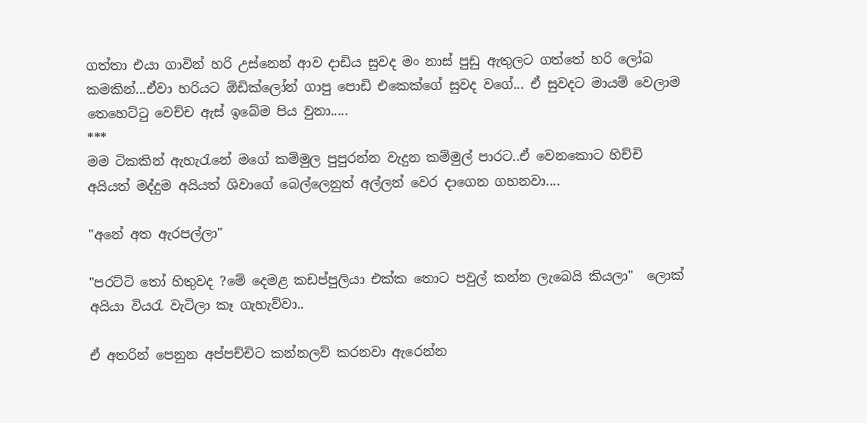ගත්තා එයා ගාවින් හරි උස්නෙන් ආව දාඩිය සුවද මං නාස් පුඩු ඇතුලට ගත්තේ හරි ලෝබ කමකින්...ඒවා හරියට ඕඩික්ලෝන් ගාපු පොඩි එකෙක්ගේ සුවද වගේ... ඒ සුවදට මායම් වෙලාම තෙහෙට්ටු වෙච්ච ඇස් ඉ‍බේම පිය වුනා.....
***
මම ටිකකින් ඇහැරැනේ මගේ කම්මුල පුපුරන්න වැදුන කම්මුල් පාරට..ඒ වෙනකොට හිච්චි අයියත් මද්දුම අයියත් ශිවාගේ බෙල්ලෙනුත් අල්ලන් වෙර දාගෙන ගහනවා....

"අනේ අත ඇරපල්ලා"

"පරට්ටි තෝ හිතුවද ?මේ දෙමළ කඩප්පුලියා එක්ක තොට පවුල් කන්න ලැබෙයි කියලා"  ලොක් අයියා වියරැ වැටිලා කෑ ගැහැව්වා..

ඒ අතරින් පෙනුන අප්පච්චිට කන්නලව් කරනවා ඇරෙන්න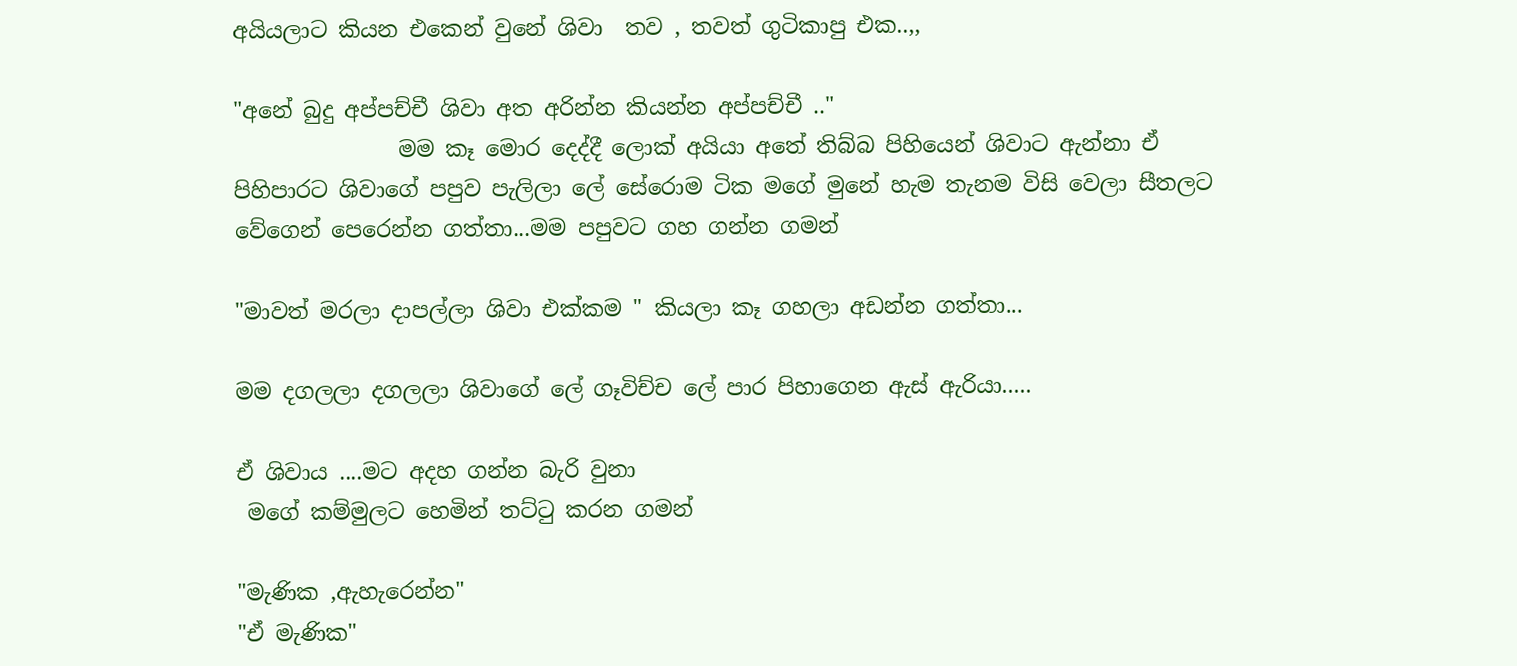අයියලාට කියන එකෙන් වුනේ ශිවා  තව , තවත් ගුටිකාපු එක..,,

"අනේ බුදු අප්පච්චී ශිවා අත අරින්න කියන්න අප්පච්චී .."
               මම කෑ මොර දෙද්දී ලොක් අයියා අතේ තිබ්බ පිහියෙන් ශිවාට ඇන්නා ඒ පිහිපාරට ශිවාගේ පපුව පැලිලා ලේ සේරොම ටික මගේ මුනේ හැම තැනම විසි වෙලා සීතලට වේගෙන් පෙරෙන්න ගත්තා...මම පපුවට ගහ ගන්න ගමන්

"මාවත් මරලා දාපල්ලා ශිවා එක්කම " කියලා කෑ ගහලා අඩන්න ගත්තා...

මම දගලලා දගලලා ශිවාගේ ලේ ගෑවිච්ච ලේ පාර පිහාගෙන ඇස් ඇරියා.....

ඒ ශිවාය ....මට අදහ ගන්න බැරි වුනා
 මගේ කම්මුලට හෙමින් තට්ටු කරන ගමන්

"මැණික ,ඇහැරෙන්න"
"ඒ මැණික"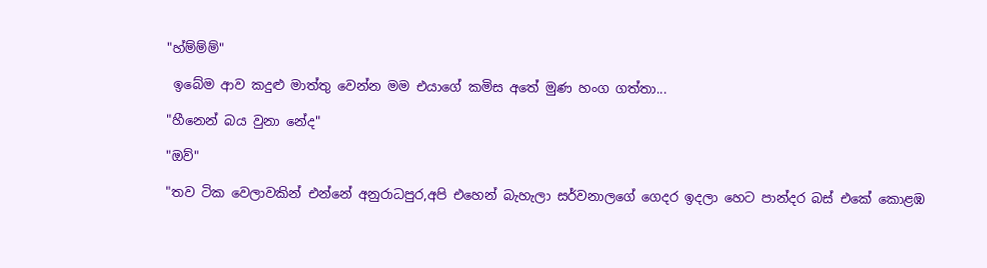"හ්ම්ම්ම්"

 ඉබේම ආව කදුළු මාත්තු වෙන්න මම එයාගේ කමිස අතේ මුණ හංග ගත්තා...

"හීනෙන් බය වුනා නේද"

"ඔව්"

"තව ටික වෙලාවකින් එන්නේ අනුරාධපුර,අපි එහෙන් බැහැලා සර්වනාලගේ ගෙදර ඉදලා හෙට පාන්දර බස් එකේ කොළඹ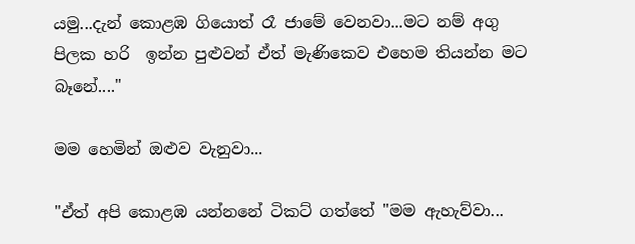යමු...දැන් කොළඹ ගියොත් රෑ ජාමේ වෙනවා...මට නම් අගු පිලක හරි  ඉන්න පුළුවන් ඒත් මැණිකෙව එහෙම තියන්න මට බෑනේ...."

මම හෙමින් ඔළුව වැනුවා...

"ඒත් අපි කොළඹ යන්නනේ ටිකට් ගත්තේ "මම ඇහැව්වා...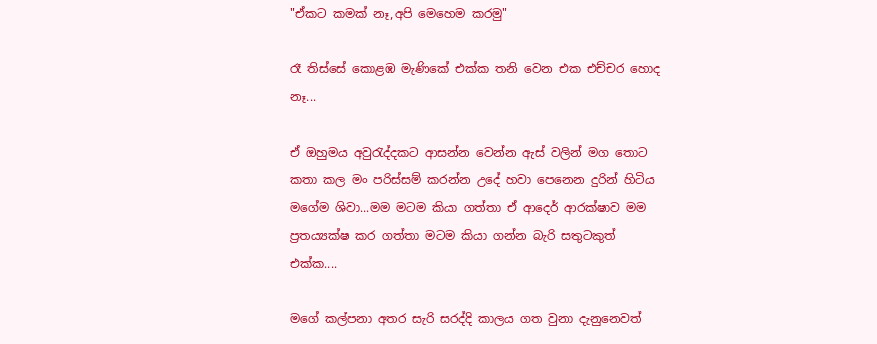"ඒකට කමක් නෑ,අපි මෙහෙම කරමු"

රෑ තිස්සේ කොළඹ මැණිකේ එක්ක තනි වෙන එක එච්චර හොද නෑ...

ඒ ඔහුමය අවුරැද්දකට ආසන්න වෙන්න ඇස් වලින් මග තොට කතා කල මං පරිස්සම් කරන්න උදේ හවා පෙනෙන දුරින් හිටිය මගේම ශිවා...මම මටම කියා ගත්තා ඒ ආද‍ෙර් ආරක්ෂාව මම ප්‍රතය්‍යක්ෂ කර ගත්තා මටම කියා ගන්න බැරි සතුටකුත් එක්ක....

මගේ කල්පනා අතර සැරි සරද්දි කාලය ගත වුනා දැනුනෙවත්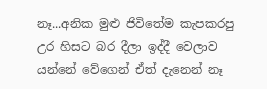නෑ...අනික මුළු ජිවිතේම කැපකරපු උර හිසට බර දීලා ඉද්දී වෙලාව යන්නේ වේගෙන් ඒත් දැනෙන් නෑ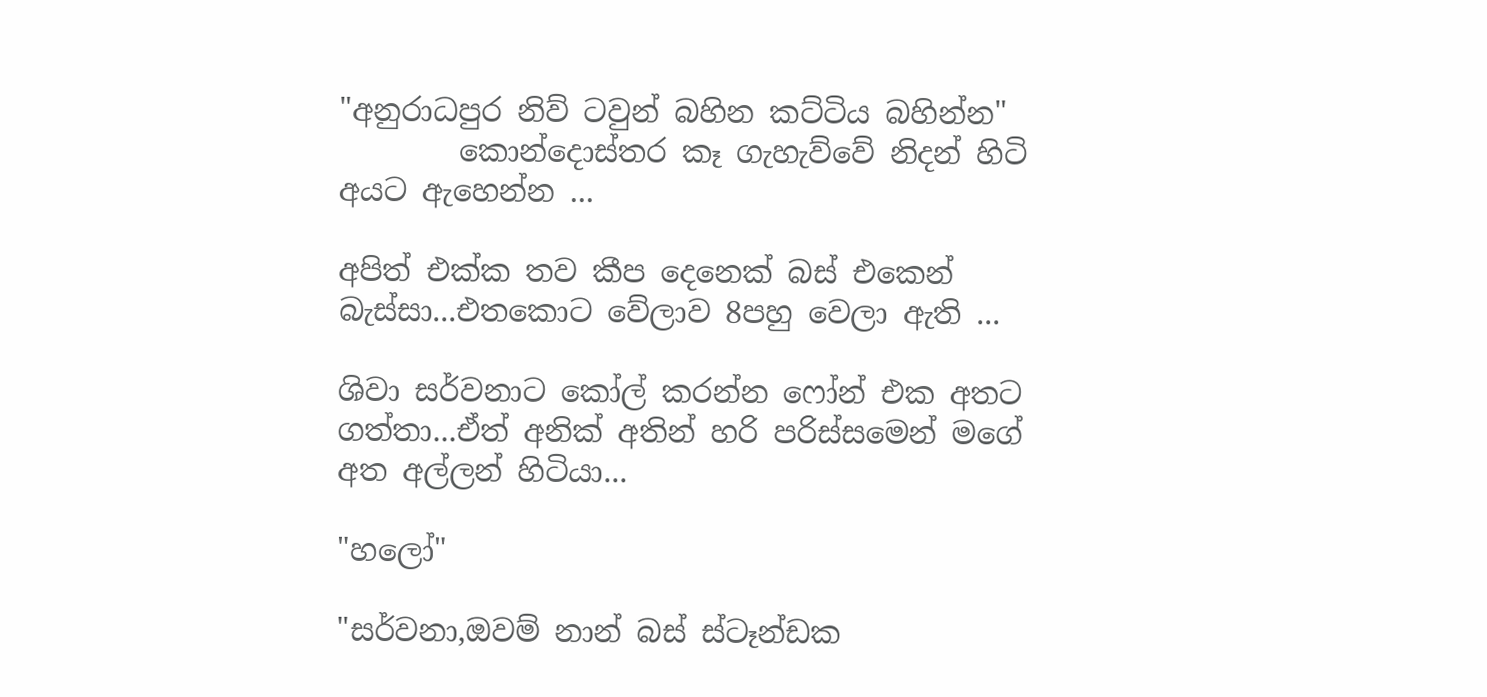"අනුරාධපුර නිව් ටවුන් බහින කට්ටිය බහින්න"
        කොන්දොස්තර කෑ ගැහැව්වේ නිදන් හිටි අයට ඇහෙන්න ...

අපිත් එක්ක තව කීප දෙනෙක් බස් එකෙන් බැස්සා...එතකොට වේලාව 8පහු වෙලා ඇති ...

ශිවා සර්වනාට කෝල් කරන්න ෆෝන් එක අතට ගත්තා...ඒත් අනික් අතින් හරි පරිස්සමෙන් මගේ අත අල්ලන් හිටියා...

"හලෝ"

"සර්වනා,ඔවම් නාන් බස් ස්ටෑන්ඩක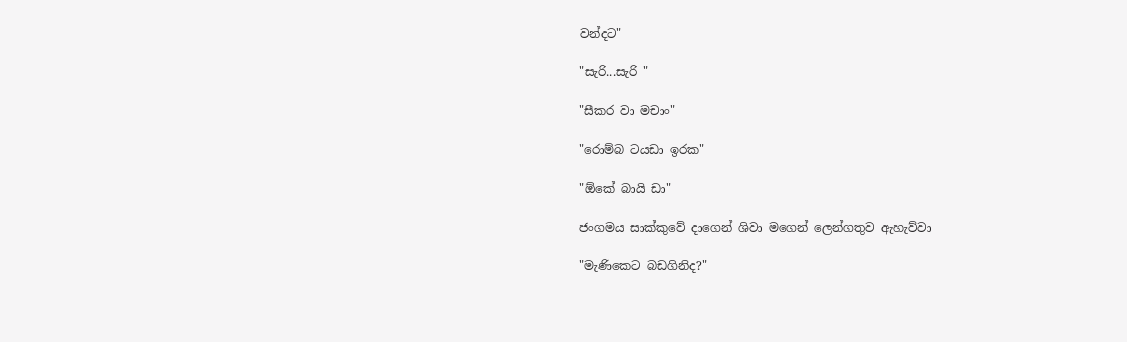වන්දට"

"සැරි...සැරි "

"සීකර වා මචාං"

"රොම්බ ටයඩා ඉරක"

"ඕකේ බායි ඩා"

ජංගමය සාක්කුවේ දාගෙන් ශිවා මගෙන් ලෙන්ගතුව ඇහැව්වා

"මැණිකෙට බඩගිනිද?"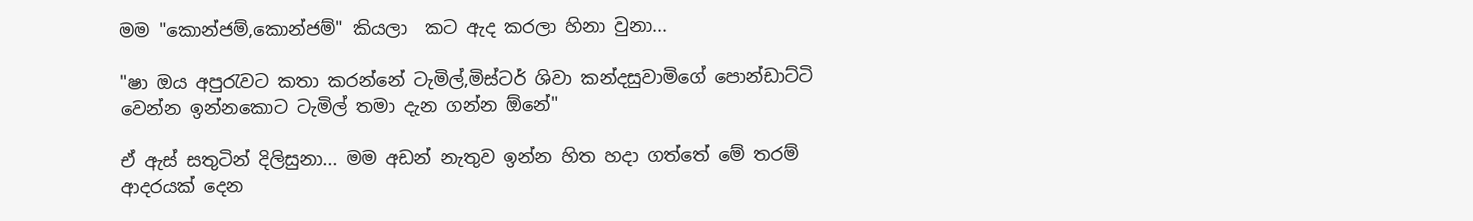මම "කොන්ජම්,කොන්ජම්" කියලා  කට ඇද කරලා හිනා වුනා...

"ෂා ඔය අපුරැවට කතා කරන්නේ ටැමිල්,මිස්ටර් ශිවා කන්දසුවාමිගේ පොන්ඩාට්ටි වෙන්න ඉන්නකොට ටැමිල් තමා දැන ගන්න ඕනේ"

ඒ ඇස් සතුටින් දිලිසුනා... මම අඩන් නැතුව ඉන්න හිත හදා ගත්තේ මේ තරම් ආදරයක් දෙන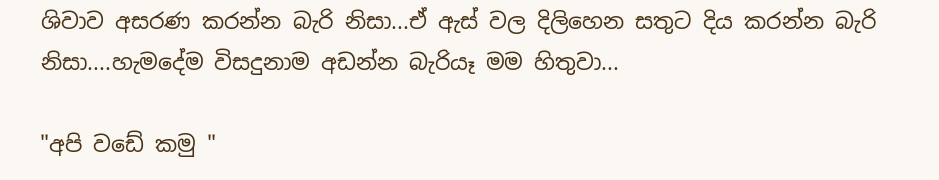ශිවාව අසරණ කරන්න බැරි නිසා...ඒ ඇස් වල දිලිහෙන සතුට දිය කරන්න බැරි නිසා....හැමදේම විසදුනාම අඩන්න බැරියෑ මම හිතුවා...

"අපි වඩේ කමු "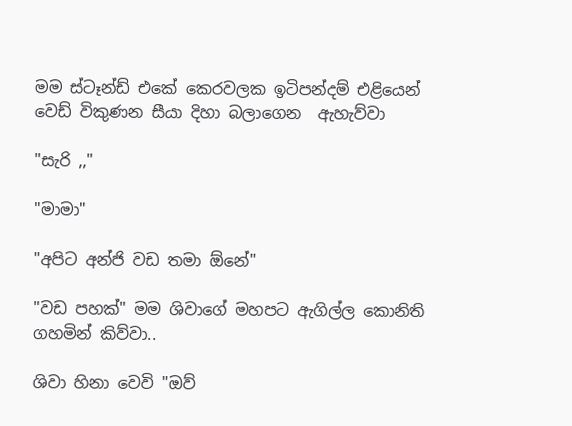මම ස්ටෑන්ඩ් එකේ කෙරවලක ඉටිපන්දම් එළියෙන් ව‍ෙඩ් විකුණන සීයා දිහා බලාගෙන  ඇහැව්වා

"සැරි ,,"

"මාමා"

"අපිට අන්ජි වඩ තමා ඕනේ"

"වඩ පහක්" මම ශිවාගේ මහපට ඇගිල්ල කොනිති ගහමින් කිව්වා..

ශිවා හිනා වෙවි "ඔව්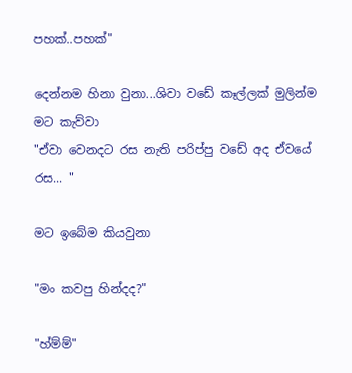පහක්..පහක්"

දෙන්නම හිනා වුනා...ශිවා වඩේ කෑල්ලක් මුලින්ම මට කැව්වා
"ඒවා වෙනදට රස නැති පරිප්පු වඩේ අද ඒවයේ රස... "

මට ඉබේම කියවුනා

"මං කවපු හින්දද?"

"හ්ම්ම්"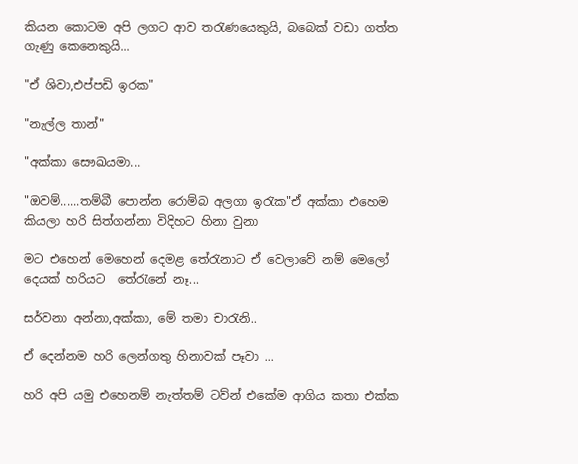කියන කොටම අපි ලගට ආව තරැණයෙකුයි, බබෙක් වඩා ගත්ත ගැණු කෙනෙකුයි...

"ඒ ශිවා,එප්පඩි ඉරක"

"නැල්ල තාන්"

"අක්කා සෞඛයමා...

"ඔවම්......තම්බී පොන්න රොම්බ අලගා ඉරැක"ඒ අක්කා එහෙම කියලා හරි සිත්ගන්නා විදිහට හිනා වුනා

මට එහෙන් මෙහෙන් දෙමළ තේරැනාට ඒ වෙලාවේ නම් මෙලෝ දෙයක් හරියට  තේරැනේ නෑ...

සර්වනා අන්නා,අක්කා, මේ තමා චාරැනි..

ඒ දෙන්නම හරි ලෙන්ගතු හිනාවක් පෑවා ...

හරි අපි යමු එහෙනම් නැත්තම් ටව්න් එකේම ආගිය කතා එක්ක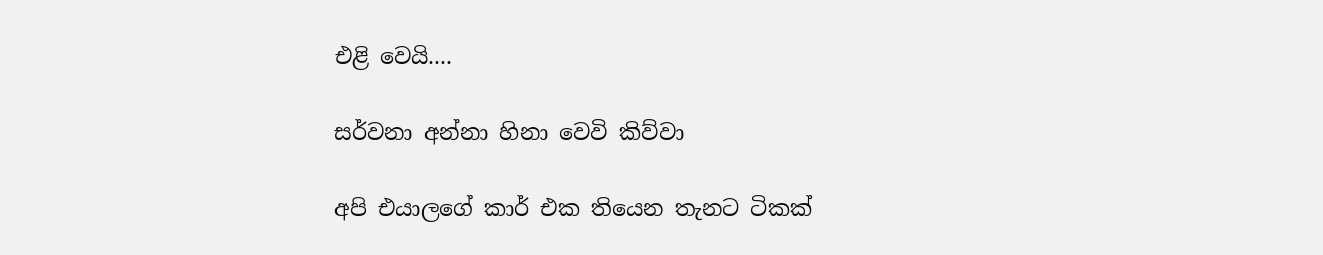එළි වෙයි....

සර්වනා අන්නා හිනා වෙවි කිව්වා

අපි එයාලගේ කාර් එක තියෙන තැනට ටිකක්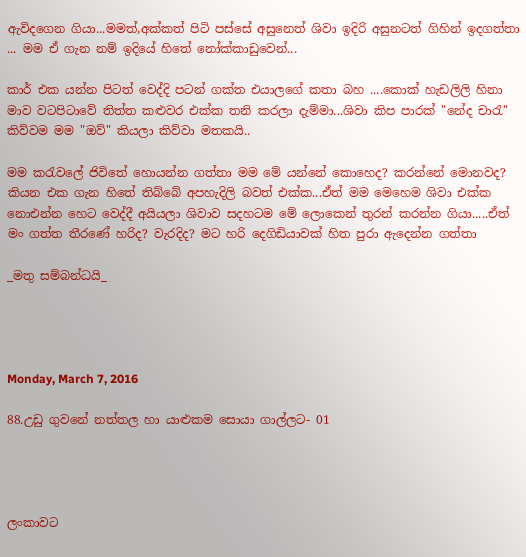ඇවිදගෙන ගියා...මමත්,අක්කත් පිටි පස්සේ අසුනෙත් ශිවා ඉදිරි අසුනටත් ගිහින් ඉදගත්තා ... මම ඒ ගැන නම් ඉදියේ හිතේ නෝක්කාඩුවෙන්...

කාර් එක යන්න පිටත් වෙද්දි පටන් ගක්ත එයාලගේ කතා බහ ....කොක් හැඩලිලි හිනා මාව වටපිටාවේ තිත්ත කළුවර එක්ක තනි කරලා දැම්මා...ශිවා කිප පාරක් "නේද චාරැ" කිව්වම මම "ඔව්" කියලා කිව්වා මතකයි..

මම කරැවලේ ජිවිතේ හොයන්න ගත්තා මම මේ යන්නේ කොහෙද? කරන්නේ මොනවද? කියන එක ගැන හිතේ තිබ්බේ අපහැදිලි බවත් එක්ක...ඒත් මම මෙහෙම ශිවා එක්ක නොඑන්න හෙට වෙද්දී අයියලා ශිවාව සදහටම මේ ලොකෙන් තුරන් කරන්න ගියා.....ඒත් මං ගත්ත තීරණේ හරිද? වැරදිද? මට හරි දෙගිඩියාවක් හිත පුරා ඇදෙන්න ගත්තා

_මතු සම්බන්ධයි_




Monday, March 7, 2016

88.උඩු ගුවනේ නත්තල හා යාළුකම සොයා ගාල්ලට- 01




ලංකාවට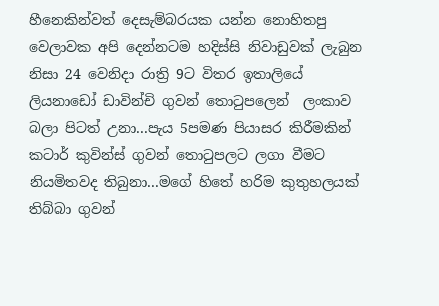හීනෙකින්වත් දෙසැම්බරයක යන්න නොහිතපු වෙලාවක අපි දෙන්නටම හදිස්සි නිවාඩුවක් ලැබුන නිසා 24 වෙනිදා රාත්‍රි 9ට විතර ඉතාලියේ ලියනාඩෝ ඩාවින්චි ගුවන් තොටුපලෙන්  ලංකාව බලා පිටත් උනා...පැය 5පමණ පියාසර කිරීමකින් කටාර් කුවින්ස් ගුවන් තොටුපලට ලගා වීමට නියමිතවද තිබුනා...මගේ හිතේ හරිම කුතුහලයක් තිබ්බා ගුවන්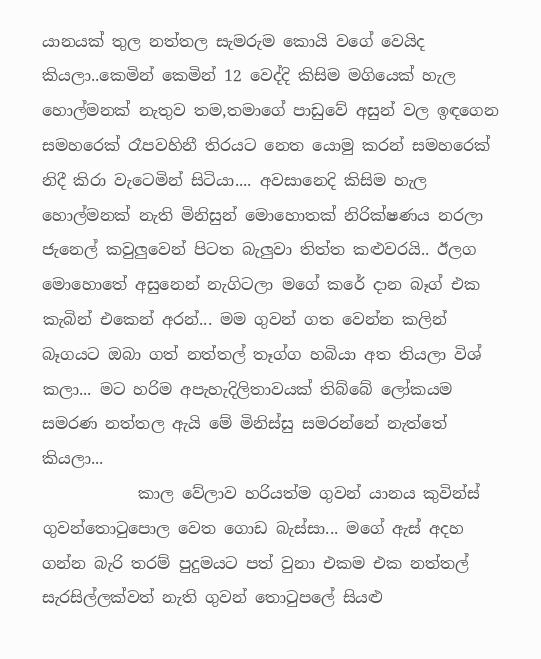යානයක් තුල නත්තල සැමරුම කොයි වගේ වෙයිද කියලා..කෙමින් කෙමින් 12 වෙද්දි කිසිම මගියෙක් හැල හොල්මනක් නැතුව තම,තමාගේ පාඩුවේ අසුන් වල ඉඳගෙන සමහරෙක් රෑපවහිනී තිරයට නෙත යොමු කරන් සමහරෙක් නිදී කිරා වැටෙමින් සිටියා.... අවසානෙදි කිසිම හැල හොල්මනක් නැති මිනිසුන් මොහොතක් නිරික්ෂණය නරලා ජැනෙල් කවුලුවෙන් පිටත බැලුවා තිත්ත කළුවරයි.. ඊලග මොහොතේ අසුනෙන් නැගිටලා මගේ කරේ දාන බෑග් එක කැබින් එකෙන් අරන්... මම ගුවන් ගත වෙන්න කලින් බෑගයට ඔබා ගත් නත්තල් තෑග්ග හබියා අත තියලා විශ් කලා... මට හරිම අපැහැදිලිතාවයක් තිබ්බේ ලෝකයම සමරණ නත්තල ඇයි මේ මිනිස්සු සමරන්නේ නැත්තේ කියලා...
            කාල වේලාව හරියත්ම ගුවන් යානය කුවින්ස් ගුවන්තොටුපොල වෙත ගොඩ බැස්සා... මගේ ඇස් අදහ ගන්න බැරි තරම් පුදුමයට පත් වුනා එකම එක නත්තල් සැරසිල්ලක්වත් නැති ගුවන් තොටුපලේ සියළු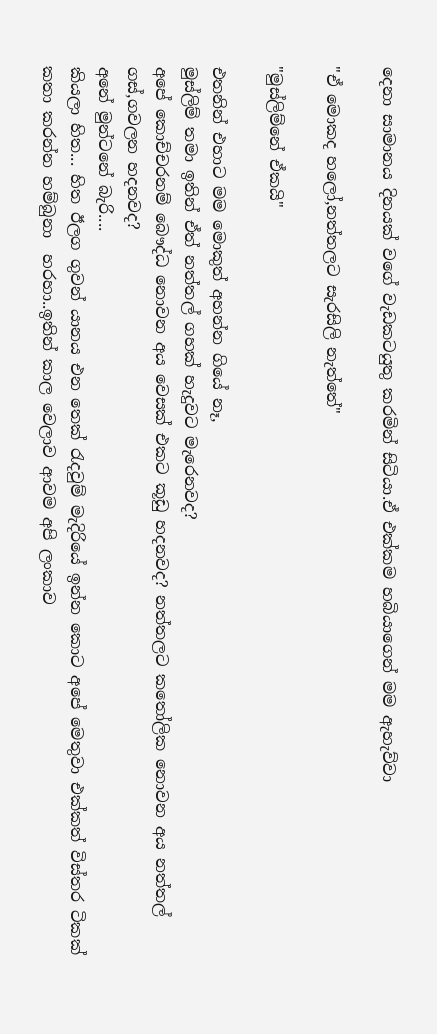දෙනා සාමානය දිනයක් වගේ වැඩකටයුතු කරමින් සිටියා.ඒ එක්කම හබියාගෙන් මම ඇහැව්වා

"ඒ මොකද හලෝ,නත්තලට සැරසිලි නැත්තේ"

"මුස්ලිම්නේ ඒකයි"

එතනින් එහාට මම මොකුත් අහන්න ගියේ නෑ,
මුස්ලිම් තමා ඉතින් ඒත් නත්තල් ගහක් හැදුවට මැරෙනවද?
අපේ කොච්චරනම් බෞද්ධ නොවන අය වෙසක් එකට කූඩු හදනවද? නත්තලට කතෝලික නොවන අය නත්තල් ගස්,ගවලන හදනවද?
අනේ මුන්ටනේ බැරි....
කියලා හිත... හිත ඊලග ගුවන් යානය එන තෙක් රැදවුම් මැදිරියේ ඉන්න කොට අපේ මෙතුවා එක්කත් විස්තර ටිකක් කතා කරන්න හම්බුනා  හරහා..ඉතින් කාල වෙලාව ආවම අපි ලංකාව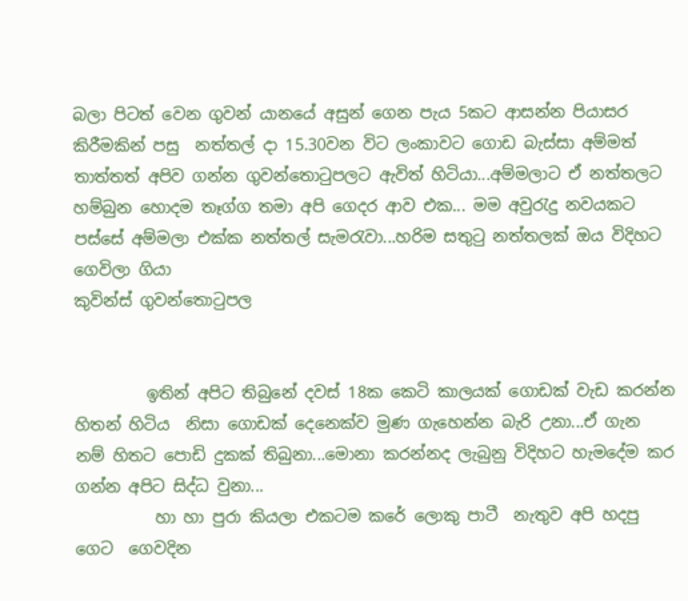බලා පිටත් වෙන ගුවන් යානයේ අසුන් ගෙන පැය 5කට ආසන්න පියාසර කිරීමකින් පසු  නත්තල් දා 15.30වන විට ලංකාවට ගොඩ බැස්සා අම්මත් තාත්තත් අපිව ගන්න ගුවන්තොටුපලට ඇවිත් හිටියා...අම්මලාට ඒ නත්තලට හම්බුන හොදම තෑග්ග තමා අපි ගෙදර ආව එක... මම අවුරැදු නවයකට පස්සේ අම්මලා එක්ක නත්තල් සැමරැවා...හරිම සතුටු නත්තලක් ඔය විදිහට ගෙවිලා ගියා
කුවින්ස් ගුවන්තොටුපල


         ඉතින් අපිට තිබුනේ දවස් 18ක කෙටි කාලයක් ගොඩක් වැඩ කරන්න හිතන් හිටිය  නිසා ගොඩක් දෙනෙක්ව මුණ ගැහෙන්න බැරි උනා...ඒ ගැන නම් හිතට පොඩි දුකක් තිබුනා...මොනා කරන්නද ලැබුනු විදිහට හැමදේම කර ගන්න අපිට සිද්ධ වුනා...
          හා හා පුරා කියලා එකටම කරේ ලොකු පාටී  නැතුව අපි හදපු ගෙට  ගෙවදින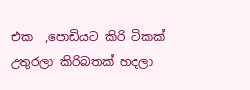එක  ,පොඩියට කිරි ටිකක් උතුරලා කිරිබතක් හදලා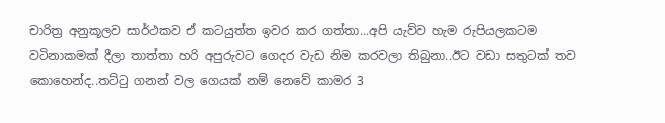චාරිත්‍ර අනුකූලව සාර්ථකව ඒ කටයුත්ත ඉවර කර ගත්තා...අපි යැව්ව හැම රුපියලකටම වටිනාකමක් දීලා තාත්තා හරි අපුරුවට ගෙදර වැඩ නිම කරවලා තිබුනා..ඊට වඩා සතුටක් තව කොහෙන්ද..තට්ටු ගනන් වල ගෙයක් නම් නෙවේ කාමර 3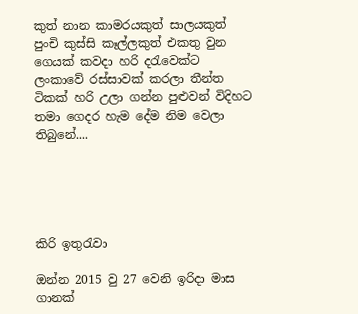කුත් නාන කාමරයකුත් සාලයකුත් පුංචි කුස්සි කෑල්ලකුත් එකතු වුන ගෙයක් කවදා හරි දරැවෙක්ට ලංකාවේ රස්සාවක් කරලා තීන්ත ටිකක් හරි උලා ගන්න පුළුවන් විදිහට තමා ගෙදර හැම දේම නිම වෙලා තිබුනේ....





කිරි ඉතුරැවා

ඔන්න 2015 වු 27 වෙනි ඉරිදා මාස ගානක්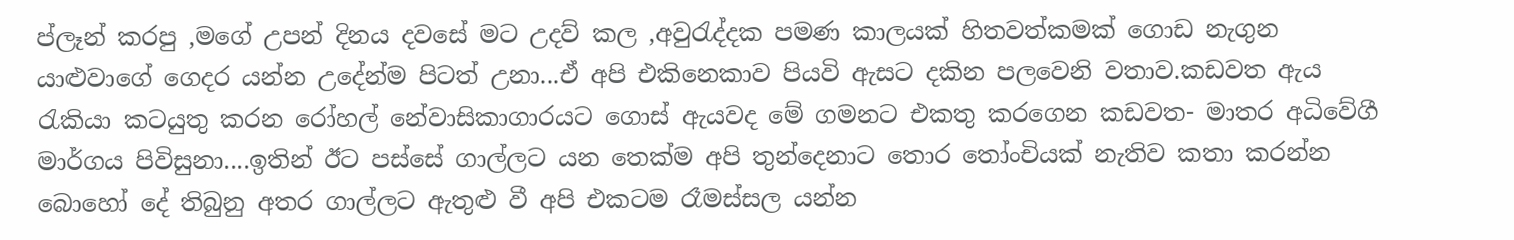ප්ලෑන් කරපු ,මගේ උපන් දිනය දවසේ මට උදව් කල ,අවුරැද්දක පමණ කාලයක් හිතවත්කමක් ගොඩ නැගුන යාළුවාගේ ගෙදර යන්න උදේන්ම පිටත් උනා...ඒ අපි එකිනෙකාව පියවි ඇසට දකින පලවෙනි වතාව.කඩවත ඇය රැකියා කටයුතු කරන රෝහල් නේවාසිකාගාරයට ගොස් ඇයවද මේ ගමනට එකතු කරගෙන කඩවත- මාතර අධිවේගී මාර්ගය පිවිසුනා....ඉතින් ඊට පස්සේ ගාල්ලට යන තෙක්ම අපි තුන්දෙනාට තොර තෝංචියක් නැතිව කතා කරන්න බොහෝ දේ තිබුනු අතර ගාල්ලට ඇතුළු වී අපි එකටම රෑමස්සල යන්න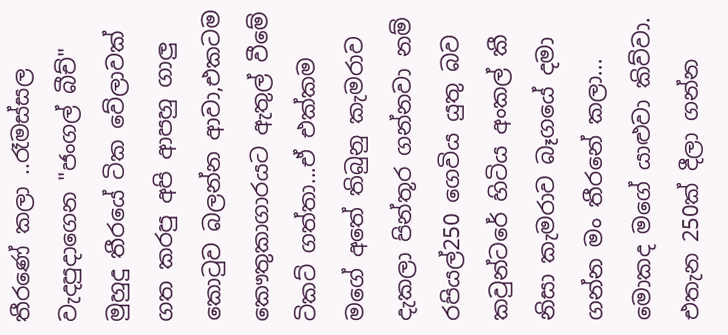තීරණේ කලා ..රෑමස්සල වැදපුදාගෙන "ජංගල් බීච්" මුහුදු තීරයේ ටික වේලාවක් ගත කරපු අපි ආපහු ගාලු කොටුව බලන්න ආවා,එකටම කෞතුකාගාරයට ඇතුල් වීමේ ටිකට් ගත්තා...ඒ එක්කම මගේ අතේ තිබුනු කැමරාව දැකලා පින්තූර ගන්නවා නම් රපියල්250 ගෙවිය යුතු බව කවුන්ටරේ හිටිය අංකල් කී නිසා කැමරාව බෑගයේ දමා ගන්න මං තීරනේ කලා... මොකද මගේ යාළුවා කිව්වා. එතැන 250ක් දීලා ගන්න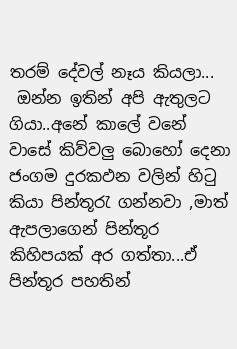තරම් දේවල් නෑය කියලා...
 ඔන්න ඉතින් අපි ඇතුලට ගියා..අනේ කාලේ වනේ වාසේ කිව්වලු බොහෝ දෙනා ජංගම දුරකඵන වලින් හිටු කියා පින්තූරැ ගන්නවා ,මාත් ඇපලාගෙන් පින්තූර කිහිපයක් අර ගත්තා...ඒ පින්තූර පහතින්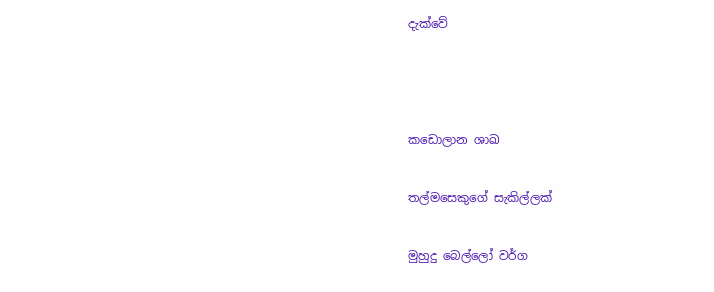දැක්වේ





කඩොලාන ශාඛ


තල්මසෙකුගේ සැකිල්ලක්


මුහුදු බෙල්ලෝ වර්ග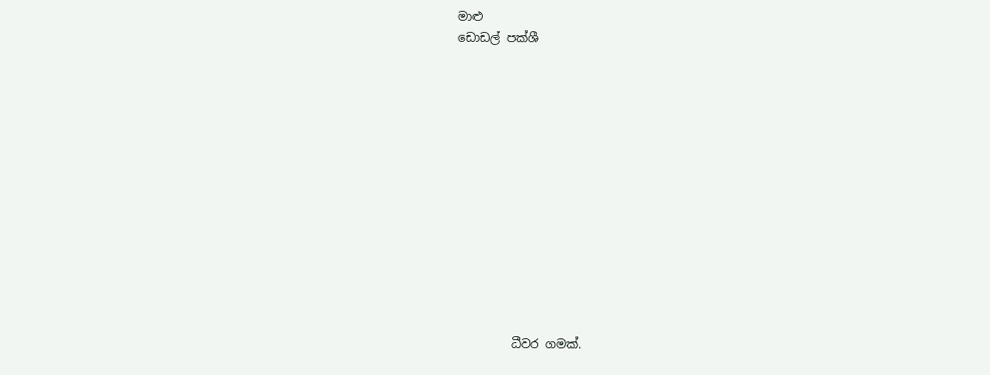මාළු
ඩොඩල් පක්ශී













         ධීවර ගමක්.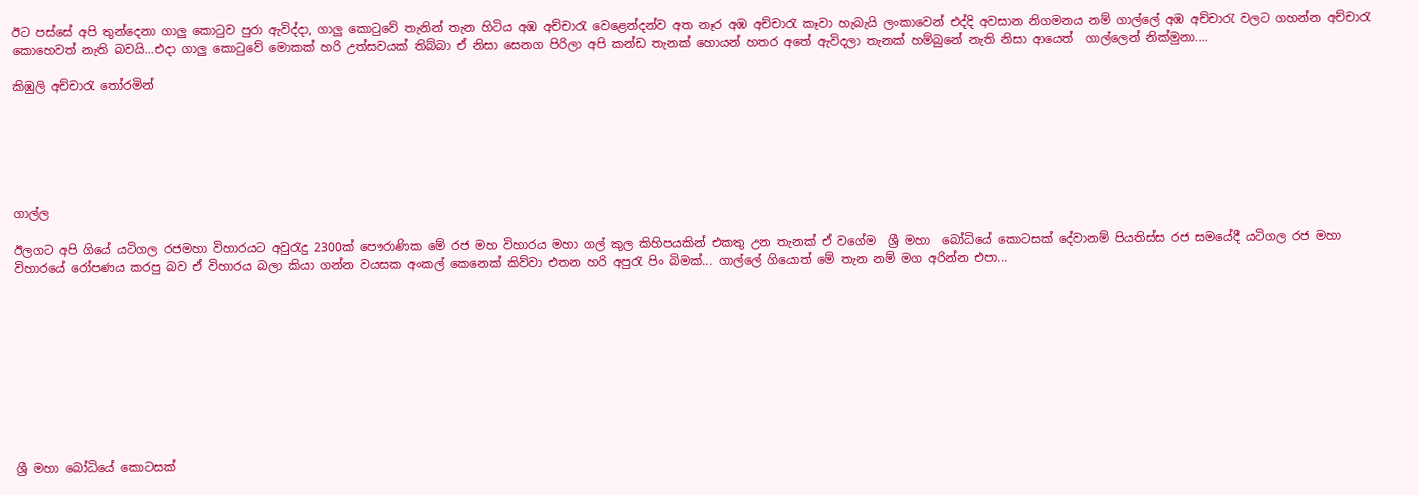ඊට පස්සේ අපි තුන්දෙනා ගාලු කොටුව පුරා ඇවිද්දා, ගාලු කොටුවේ තැනින් තැන හිටිය අඹ අච්චාරැ වෙළෙන්දන්ව අත නෑර අඹ අච්චාරැ කෑවා හැබැයි ලංකාවෙන් එද්දි අවසාන නිගමනය නම් ගාල්ලේ අඹ අච්චාරැ වලට ගහන්න අච්චාරැ කොහෙවත් නැති බවයි...එදා ගාලු කොටුවේ මොකක් හරි උත්සවයක් තිබ්බා ඒ නිසා සෙනග පිරිලා අපි කන්ඩ තැනක් හොයන් හතර අතේ ඇවිදලා තැනක් හම්බුනේ නැති නිසා ආයෙත්  ගාල්ලෙන් නික්මුනා....

කිඹුලි අච්චාරැ තෝරමින්






ගාල්ල

ඊලගට අපි ගියේ යටිගල රජමහා විහාරයට අවුරැදු 2300ක් පෞරාණික මේ රජ මහ විහාරය මහා ගල් කුල කිහිපයකින් එකතු උන තැනක් ඒ වගේම  ශ්‍රී මහා  බෝධියේ කොටසක් දේවානම් පියතිස්ස රජ සමයේදී යටිගල රජ මහා විහාරයේ රෝපණය කරපු බව ඒ විහාරය බලා කියා ගන්න වයසක අංකල් කෙනෙක් කිව්වා එතන හරි අපුරැ පිං බිමක්... ගාල්ලේ ගියොත් මේ තැන නම් මග අරින්න එපා...










ශ්‍රී මහා බෝධියේ කොටසක්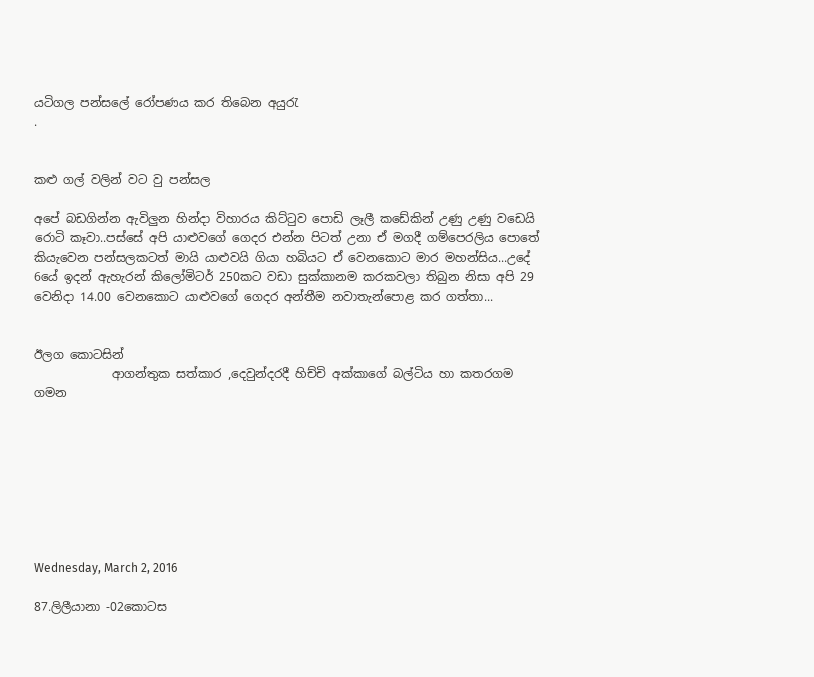යටිගල පන්සලේ රෝපණය කර තිබෙන අයුරැ
.


කළු ගල් වලින් වට වු පන්සල

අපේ බඩගින්න ඇවිලුන හින්දා විහාරය කිට්ටුව පොඩි ලෑලී කඩේකින් උණු උණු වඩෙයි රොටි කෑවා..පස්සේ අපි යාළුවගේ ගෙදර එන්න පිටත් උනා ඒ මගදී ගම්පෙරලිය පොතේ කියැවෙන පන්සලකටත් මායි යාළුවයි ගියා හබියට ඒ වෙනකොට මාර මහන්සිය...උදේ 6යේ ඉදන් ඇහැරන් කිලෝමිටර් 250කට වඩා සුක්කානම කරකවලා තිබුන නිසා අපි 29 වෙනිදා 14.00 වෙනකොට යාළුවගේ ගෙදර අන්තීම නවාතැන්පොළ කර ගත්තා...


ඊලග කොටසින්
             ආගන්තුක සත්කාර ,දෙවුන්දරදී හිච්චි අක්කාගේ බල්ටිය හා කතරගම ගමන








Wednesday, March 2, 2016

87.ලිලීයානා -02කොටස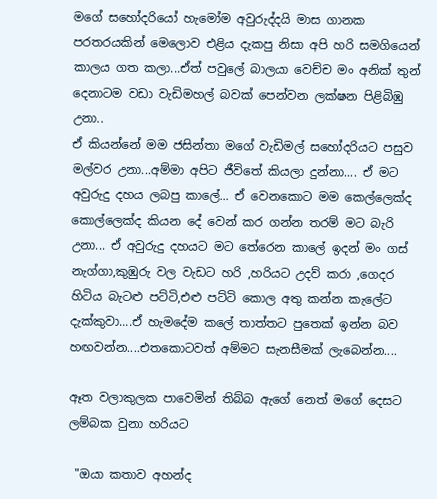මගේ සහෝදරියෝ හැමෝම අවුරුද්දයි මාස ගානක පරතරයකින් මෙලොව එළිය දැකපු නිසා අපි හරි සමගියෙන් කාලය ගත කලා...ඒත් පවුලේ බාලයා වෙච්ච මං අනික් තුන් දෙනාටම වඩා වැඩිමහල් බවක් පෙන්වන ලක්ෂන පිළිබිඹු උනා..
ඒ කියන්නේ මම ජසින්තා මගේ වැඩිමල් සහෝදරියට පසුව මල්වර උනා...අම්මා අපිට ජීවිතේ කියලා දුන්නා.... ඒ මට අවුරුදු දහය ලබපු කාලේ... ඒ වෙනකොට මම කෙල්ලෙක්ද කොල්ලෙක්ද කියන දේ වෙන් කර ගන්න තරම් මට බැරි උනා... ඒ අවුරුදු දහයට මට තේරෙන කාලේ ඉදන් මං ගස් නැග්ගා,කුඹුරු වල වැඩට හරි ,හරියට උදව් කරා ,ගෙදර හිටිය බැටළු පට්ටි,එළු පට්ටි කොල අතු කන්න කැලේට දැක්කුවා....ඒ හැමදේම කලේ තාත්තට පුතෙක් ඉන්න බව හඟවන්න....එතකොටවත් අම්මට සැනසීමක් ලැබෙන්න....

ඈත වලාකුලක පාවෙමින් තිබ්බ ඇගේ නෙත් මගේ දෙසට ලම්බක වුනා හරියට

 "ඔයා කතාව අහන්ද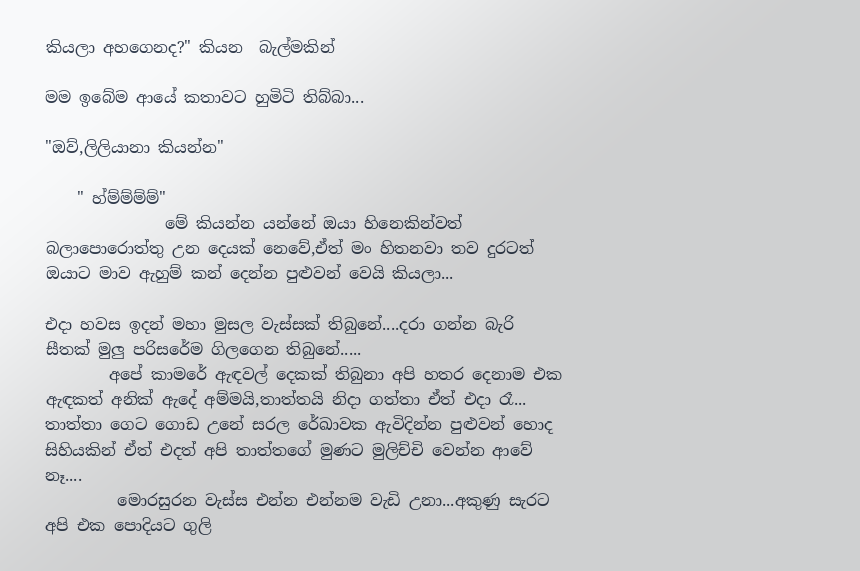කියලා අහගෙනද?" කියන  බැල්මකින්

මම ඉබේම ආයේ කතාවට හුමිටි තිබ්බා...

"ඔව්,ලිලියානා කියන්න"

    " හ්ම්ම්ම්ම්"
               මේ කියන්න යන්නේ ඔයා හිනෙකින්වත් බලාපොරොත්තු උන දෙයක් නෙවේ,ඒත් මං හිතනවා තව දුරටත් ඔයාට මාව ඇහුම් කන් දෙන්න පුළුවන් වෙයි කියලා...

එදා හවස ඉදන් මහා මුසල වැස්සක් තිබුනේ....දරා ගන්න බැරි සීතක් මුලු පරිසරේම ගිලගෙන තිබුනේ.....
        අපේ කාමරේ ඇඳවල් දෙකක් තිබුනා අපි හතර දෙනාම එක ඇඳකත් අනික් ඇදේ අම්මයි,තාත්තයි නිදා ගත්තා ඒත් එදා රෑ... තාත්තා ගෙට ගොඩ උනේ සරල රේඛාවක ඇවිදින්න පුළුවන් හොද සිහියකින් ඒත් එදත් අපි තාත්තගේ මුණට මුලිච්චි වෙන්න ආවේ නෑ....
         මොරසුරන වැස්ස එන්න එන්නම වැඩි උනා...අකුණු සැරට අපි එක පොදියට ගුලි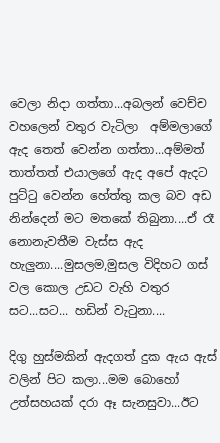වෙලා නිදා ගත්තා...අබලන් වෙච්ච වහලෙන් වතුර වැටිලා  අම්මලාගේ ඇද තෙත් වෙන්න ගත්තා...අම්මත් තාත්තත් එයාලගේ ඇද අපේ ඇදට පුට්ටු වෙන්න හේත්තු කල බව අඩ නින්දෙන් මට මතකේ තිබුනා....ඒ රෑ නොනැවතීම වැස්ස ඇද හැලුනා....මුසලම,මුසල විදිහට ගස් වල කොල උඩට වැහි වතුර සට...සට... හඩින් වැටුනා....

දිගු හුස්මකින් ඇදගත් දුක ඇය‍ ඇස් වලින් පිට කලා...මම බොහෝ උත්සහයක් දරා ඈ සැනසුවා...ඊට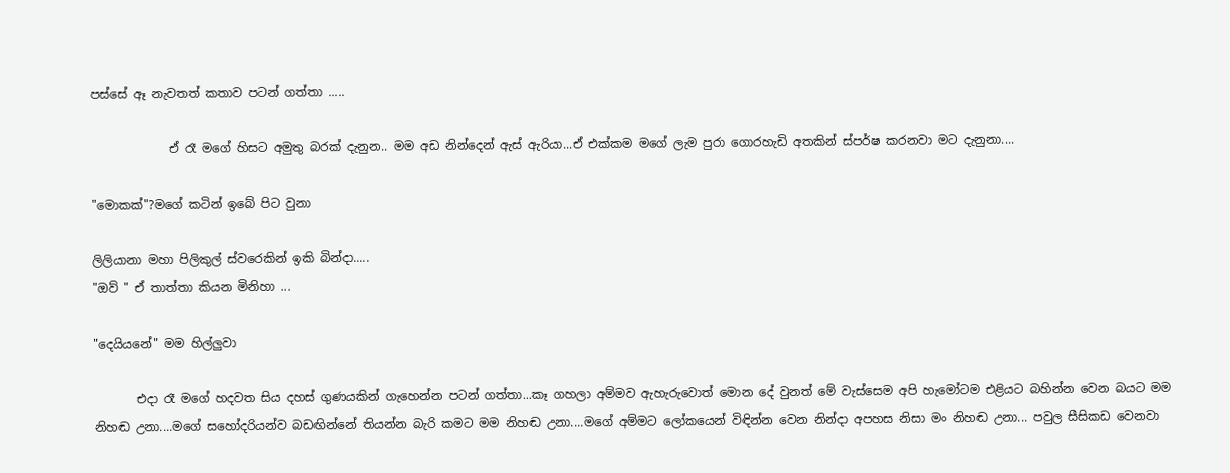පස්සේ ඈ නැවතත් කතාව පටන් ගත්තා .....

             ඒ රෑ මගේ හිසට අමුතු බරක් දැනුන.. මම අඩ නින්දෙන් ඇස් ඇරියා...ඒ එක්කම මගේ ලැම පුරා ගොරහැඩි අතකින් ස්පර්ෂ කරනවා මට දැනුනා....

"මොකක්"?මගේ කටින් ඉබේ පිට වුනා

ලිලියානා මහා පිලිකුල් ස්වරෙකින් ඉකි බින්දා.....
"ඔව් " ඒ තාත්තා කියන මිනිහා ...

"දෙයියනේ" මම හිල්ලුවා

       එදා රෑ මගේ හදවත සිය දහස් ගුණයකින් ගැහෙන්න පටන් ගත්තා...කෑ ගහලා අම්මව ඇහැරුවොත් මොන දේ වුනත් මේ වැස්සෙම අපි හැමෝටම එළියට බහින්න වෙන බයට මම නිහඬ උනා....මගේ සහෝදරියන්ව බඩඟින්නේ තියන්න බැරි කමට මම නිහඬ උනා....මගේ අම්මට ලෝකයෙන් විඳින්න වෙන නින්දා අපහස නිසා මං නිහඬ උනා... පවුල සීසිකඩ වෙනවා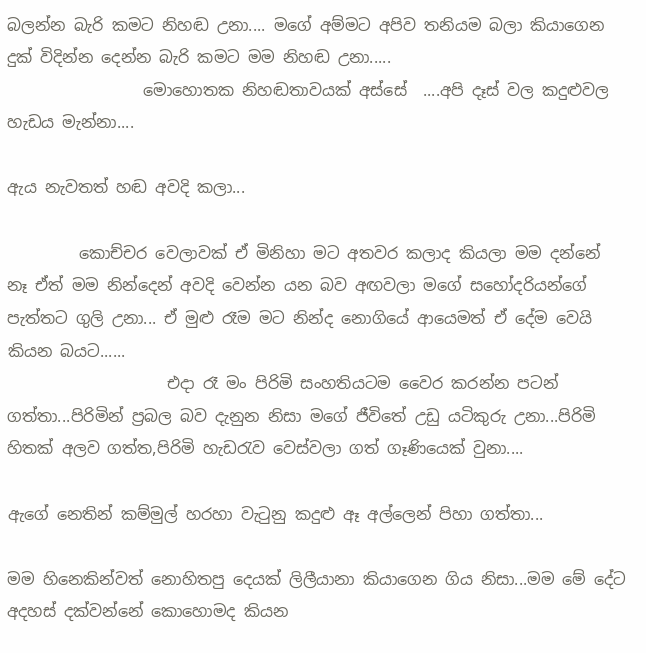බලන්න බැරි කමට නිහඬ උනා.... මගේ අම්මට අපිව තනියම බලා කියාගෙන දුක් විදින්න දෙන්න බැරි කමට මම නිහඬ උනා.....
                 මොහොතක නිහඬතාවයක් අස්සේ  ....අපි දෑස් වල කදුළුවල හැඩය මැන්නා....

ඇය නැවතත් හඬ අවදි කලා...

         කොච්චර වෙලාවක් ඒ මිනිහා මට අතවර කලාද කියලා මම දන්නේ නෑ ඒත් මම නින්දෙන් අවදි වෙන්න යන බව අඟවලා මගේ සහෝදරියන්ගේ පැත්තට ගුලි උනා... ඒ මුළු රෑම මට නින්ද නොගියේ ආයෙමත් ඒ දේම වෙයි කියන බයට......
                    එදා රෑ මං පිරිමි සංහතියටම වෛර කරන්න පටන් ගත්තා...පිරිමින් ප්‍රබල බව දැනුන නිසා මගේ ජීවිතේ උඩු යටිකුරු උනා...පිරිමි හිතක් අලව ගත්ත,පිරිමි හැඩරැව වෙස්වලා ගත් ගෑණියෙක් වුනා....

ඇගේ නෙතින් කම්මුල් හරහා වැටුනු කදුළු ඈ අල්ලෙන් පිහා ගත්තා...

මම හිනෙකින්වත් නොහිතපු දෙයක් ලිලීයානා කියාගෙන ගිය නිසා...මම මේ දේට අදහස් දක්වන්නේ කොහොමද කියන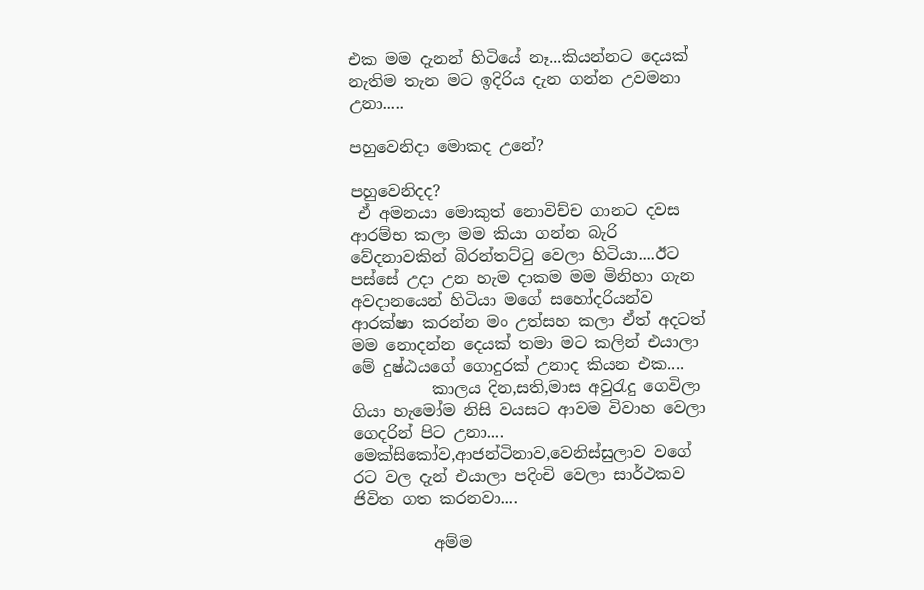එක මම දැනන් හිටියේ නෑ...කියන්නට දෙයක් නැතිම තැන මට ඉදිරිය දැන ගන්න උවමනා උනා.....

පහුවෙනිදා මොකද උනේ?

පහුවෙනිදද?
 ඒ අමනයා මොකුත් නොවිච්ච ගානට දවස ආරම්භ කලා මම කියා ගන්න බැරි වේදනාවකින් බිරන්තට්ටු වෙලා හිටියා....ඊට පස්සේ උදා උන හැම දාකම මම මිනිහා ගැන අවදානයෙන් හිටියා මගේ සහෝදරියන්ව ආරක්ෂා කරන්න මං උත්සහ කලා ඒත් අදටත් මම නොදන්න දෙයක් තමා මට කලින් එයාලා මේ දුෂ්ඨයගේ ගොදුරක් උනාද කියන එක....
          කාලය දින,සති,මාස අවුරැදු ගෙවිලා ගියා හැමෝම නිසි වයසට ආවම විවාහ වෙලා ගෙදරින් පිට උනා....  මෙක්සිකෝව,ආජන්ටිනාව,වෙනිස්සුලාව වගේ රට වල දැන් එයාලා පදිංචි වෙලා සාර්ථකව ජිවිත ගත කරනවා....

          අම්ම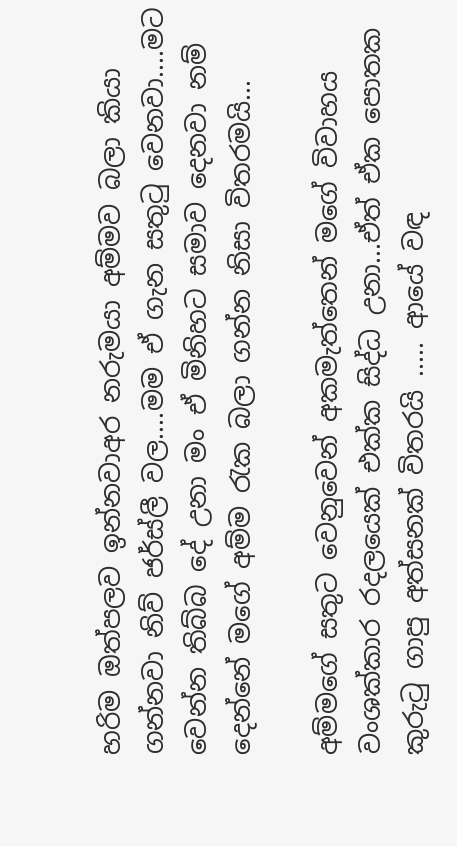හරිම ඔත්පලව ඉන්නවාඅර නරුමයා අම්මව බලා කියා ගන්නවා නිව් ජර්ස්ලී වල....මම ඒ ගැන සතුටු වෙනවා....මට වෙන්න තිබ්බ දේ උනා මං ඒ මිනිහට සමාව දෙනවා නම් දෙන්නේ මගේ අම්ම රැක බලා ගන්න නිසා විතරමයි...

අම්මගේ සතුට වෙනුවෙන් අකමැත්තෙන් මගේ විවාහය වංශක්කාර රදලයෙක් එක්ක සිද්ධ උනා...ඒත් ඒක පොතක කුරුටු ගාපු අත්සනක් විතරයි ..... ආයේ වඳ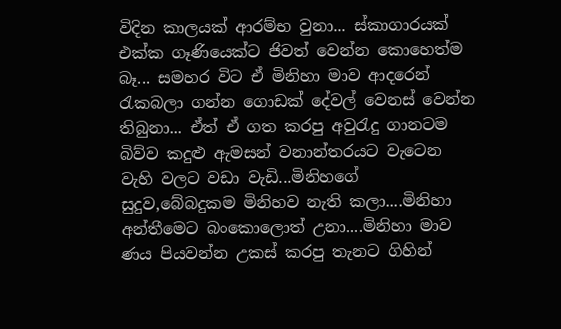විදින කාලයක් ආරම්භ වුනා... ස්කාගාරයක් එක්ක ගෑණියෙක්ට ජිවත් වෙන්න කොහෙත්ම බෑ... සමහර විට ඒ මිනිහා මාව ආදරෙන් රැකබලා ගන්න ගොඩක් දේවල් වෙනස් වෙන්න තිබුනා... ඒත් ඒ ගත කරපු අවුරැදු ගානටම බිව්ව කදුළු ඇමසන් වනාන්තරයට වැටෙන වැහි වලට වඩා වැඩි...මිනිහගේ සුදුව,බේබදුකම මිනිහව නැති කලා....මිනිහා අන්තීමෙට බංකොලොත් උනා....මිනිහා මාව ණය පියවන්න උකස් කරපු තැනට ගිහින්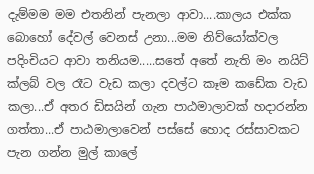දැම්මම මම එතනින් පැනලා ආවා....කාලය එක්ක බොහෝ දේවල් වෙනස් උනා...මම නිව්යෝක්වල පදිංචියට ආවා තනියම.....සතේ අතේ නැති මං නයිට් ක්ලබ් වල රෑට වැඩ කලා දවල්ට කෑම කඩේක වැඩ කලා...ඒ අතර ඩිසයින් ගැන පාඨමාලාවක් හදාරන්න ගත්තා...ඒ පාඨමාලාවෙන් පස්සේ හොද රස්සාවකට පැන ගන්න මුල් කාලේ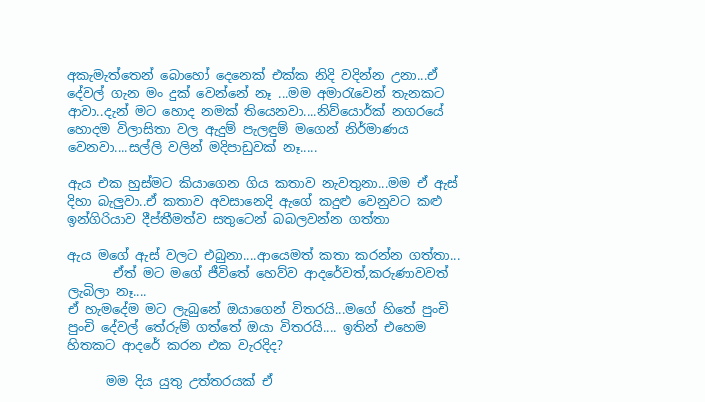අකැමැත්තෙන් බොහෝ දෙනෙක් එක්ක නිදි වදින්න උනා...ඒ දේවල් ගැන මං දුක් වෙන්නේ නෑ ...මම අමාරැවෙන් තැනකට ආවා..දැන් මට හොද නමක් තියෙනවා....නිව්යොර්ක් නගරයේ හොදම විලාසිතා වල ඇදුම් පැලඳුම් මගෙන් නිර්මාණය වෙනවා....සල්ලි වලින් මදිපාඩුවක් නෑ.....

ඇය එක හුස්මට කියාගෙන ගිය කතාව නැවතුනා...මම ‍ඒ ඇස් දිහා බැලුවා..ඒ කතාව අවසානෙදි ඇගේ කදුළු වෙනුවට කළු ඉන්ගිරියාව දීප්තීමත්ව සතුටෙන් බබලවන්න ගත්තා

ඇය මගේ ඇස් වලට එබුනා....ආයෙමත් කතා කරන්න ගත්තා...
       ඒත් මට මගේ ජීවිතේ හෙව්ව ආදරේවත්,කරුණාවවත් ලැබිලා නෑ....
ඒ හැමදේම මට ලැබුනේ ඔයාගෙන් විතරයි...මගේ හිතේ පුංචි පුංචි දේවල් තේරුම් ගත්තේ ඔයා විතරයි.... ඉතින් එහෙම හිතකට ආදරේ කරන එක වැරදිද?

      මම දිය යුතු උත්තරයක් ඒ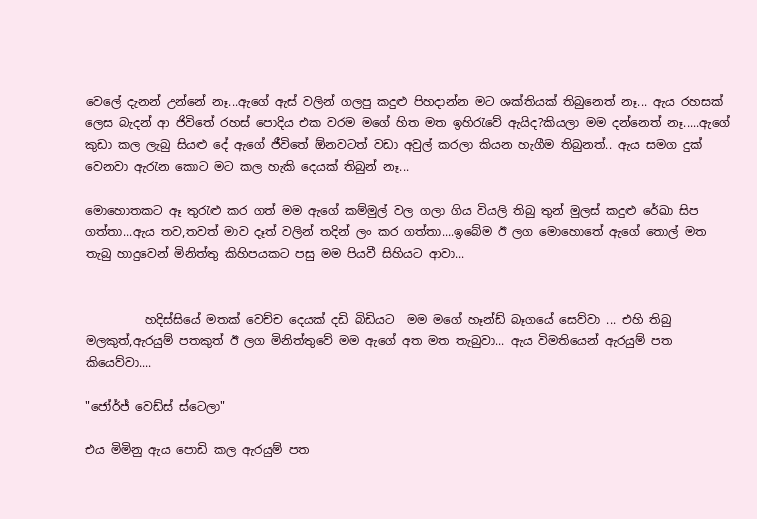වෙලේ දැනන් උන්නේ නෑ...ඇගේ ඇස් වලින් ගලපු කදුළු පිහදාන්න මට ශක්තියක් තිබුනෙත් නෑ... ඇය රහසක් ලෙස බැදන් ආ ජිවිතේ රහස් පොදිය එක වරම මගේ හිත මත ඉහිරැවේ ඇයිද?කියලා මම දන්නෙත් නෑ.....ඇගේ කුඩා කල ලැබු සියළු දේ ඇගේ ජීවිතේ ඕනවටත් වඩා අවුල් කරලා කියන හැගීම තිබුනත්.. ඇය සමග දුක් වෙනවා ඇරැන කොට මට කල හැකි දෙයක් තිබුන් නෑ...

මොහොතකට ඈ තුරැළු කර ගත් මම ඇගේ කම්මුල් වල ගලා ගිය වියලි තිබු තුන් මුලස් කදුළු රේඛා සිප ගත්තා...ඇය තව,තවත් මාව දෑත් වලින් තදින් ලං කර ගත්තා....ඉබේම ඊ ලග මොහොතේ ඇගේ තොල් මත තැබු හාදුවෙන් මිනිත්තු කිහිපයකට පසු මම පියවී සිහියට ආවා...


          හදිස්සියේ මතක් වෙච්ච දෙයක් දඩි බිඩියට  මම මගේ හෑන්ඩ් බෑගයේ සෙව්වා ... එහි තිබු මලකුත්,ඇරයුම් පතකුත් ඊ ලග මිනිත්තුවේ මම ඇගේ අත මත තැබුවා... ඇය විමතියෙන් ඇරයුම් පත කියෙව්වා....

"ජෝර්ජ් වෙඩ්ස් ස්ටෙලා"

එය මිමිනු ඇය පොඩි කල ඇරයුම් පත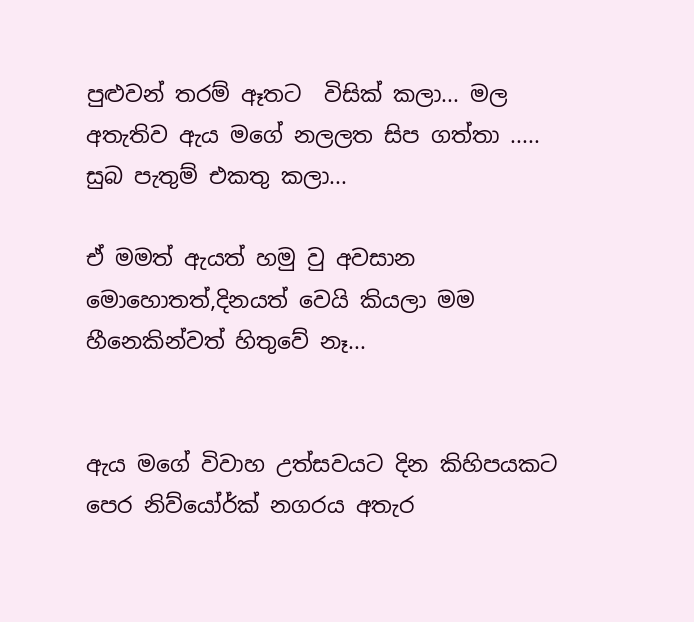පුළුවන් තරම් ඈතට  විසික් කලා... මල අතැතිව ඇය මගේ නලලත සිප ගත්තා ..... සුබ පැතුම් එකතු කලා...

ඒ මමත් ඇයත් හමු වු අවසාන මොහොතත්,දිනයත් වෙයි කියලා මම හීනෙකින්වත් හිතුවේ නෑ...


ඇය මගේ විවාහ උත්සවයට දින කිහිපයකට පෙර නිව්යෝර්ක් නගරය අතැර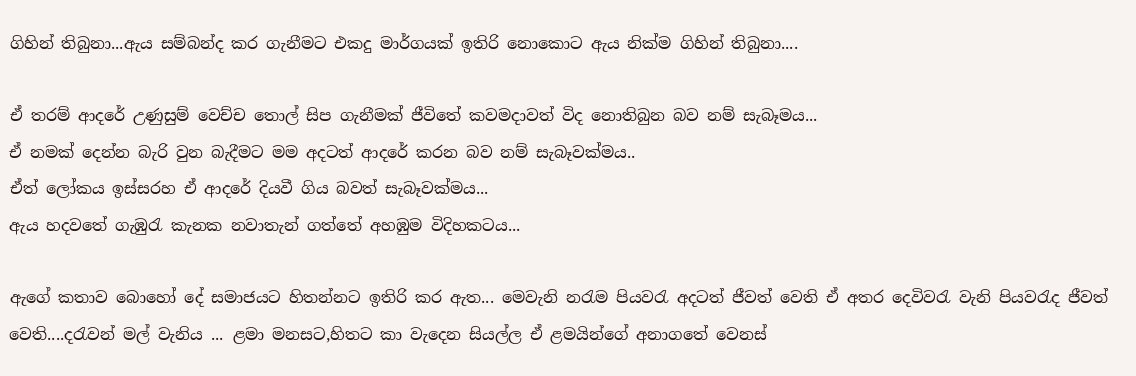ගිහින් තිබුනා...ඇය සම්බන්ද කර ගැනීමට එකදු මාර්ගයක් ඉතිරි නොකොට ඇය නික්ම ගිහින් තිබුනා....

ඒ තරම් ආදරේ උණුසුම් වෙච්ච තොල් සිප ගැනීමක් ජීවිතේ කවමදාවත් විද නොතිබුන බව නම් සැබෑමය...
ඒ නමක් දෙන්න බැරි වුන බැදීමට මම අදටත් ආදරේ කරන බව නම් සැබෑවක්මය..
ඒත් ලෝකය ඉස්සරහ ඒ ආදරේ දියවී ගිය බවත් සැබෑවක්මය...
ඇය හදවතේ ගැඹුරැ කැනක නවාතැන් ගත්තේ අහඹුම විදිහකටය...

ඇගේ කතාව බොහෝ දේ සමාජයට හිතන්නට ඉතිරි කර ඇත... මෙවැනි නරැම පියවරැ අදටත් ජීවත් වෙති ඒ අතර දෙවිවරැ වැනි පියවරැද ජීවත් වෙති....දරැවන් මල් වැනිය ... ළමා මනසට,හිතට කා වැදෙන සියල්ල ඒ ළමයින්ගේ අනාගතේ වෙනස්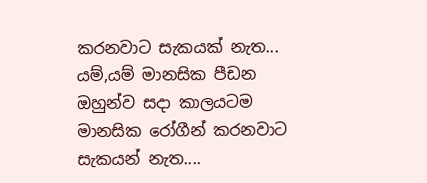කරනවාට සැකයක් නැත... යම්,යම් මානසික පීඩන ඔහුන්ව සදා කාලයටම මානසික රෝගීන් කරනවාට සැකයන් නැත....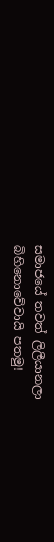සමාජයේ තවත් ලිලීයානලා බිහිනොවේවායි පතමු!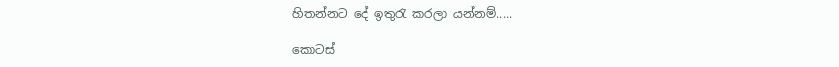හිතන්නට දේ ඉතුරැ කරලා යන්නම්.....

කොටස්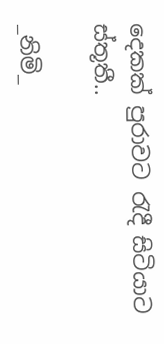දෙකක් පුරාවට රැදී සිටියාට ස්තූතී..

_නිමි_